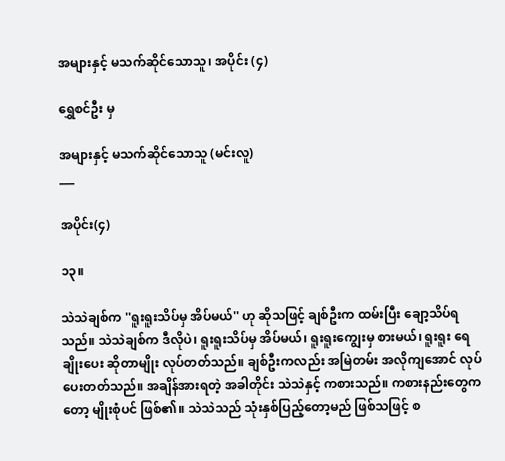အများနှင့် မသက်ဆိုင်သောသူ၊ အပိုင်း (၄)

ရွှေစင်ဦး မှ

အများနှင့် မသက်ဆိုင်သောသူ (မင်းလူ)
___

အပိုင်း(၄)

၁၃။

သဲသဲချစ်က ''ရူးရူးသိပ်မှ အိပ်မယ်'' ဟု ဆိုသဖြင့် ချစ်ဦးက ထမ်းပြီး ချော့သိပ်ရသည်။ သဲသဲချစ်က ဒီလိုပဲ၊ ရူးရူးသိပ်မှ အိပ်မယ်၊ ရူးရူးကျွေးမှ စားမယ်၊ ရူးရူး ရေချိုးပေး ဆိုတာမျိုး လုပ်တတ်သည်။ ချစ်ဦးကလည်း အမြဲတမ်း အလိုကျအောင် လုပ်ပေးတတ်သည်။ အချိန်အားရတဲ့ အခါတိုင်း သဲသဲနှင့် ကစားသည်။ ကစားနည်းတွေကတော့ မျိုးစုံပင် ဖြစ်၏။ သဲသဲသည် သုံးနှစ်ပြည့်တော့မည် ဖြစ်သဖြင့် စ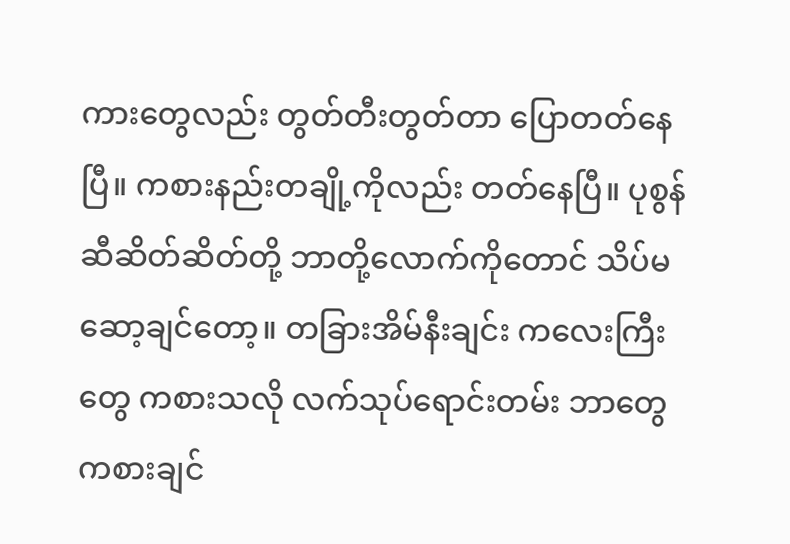ကားတွေလည်း တွတ်တီးတွတ်တာ ပြောတတ်နေပြီ။ ကစားနည်းတချို့ကိုလည်း တတ်နေပြီ။ ပုစွန်ဆီဆိတ်ဆိတ်တို့ ဘာတို့လောက်ကိုတောင် သိပ်မဆော့ချင်တော့။ တခြားအိမ်နီးချင်း ကလေးကြီးတွေ ကစားသလို လက်သုပ်ရောင်းတမ်း ဘာတွေ ကစားချင်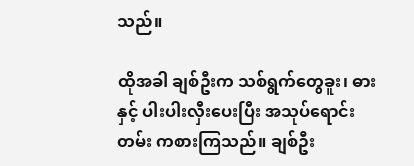သည်။

ထိုအခါ ချစ်ဦးက သစ်ရွက်တွေခူး၊ ဓားနှင့် ပါးပါးလှီးပေးပြီး အသုပ်ရောင်းတမ်း ကစားကြသည်။ ချစ်ဦး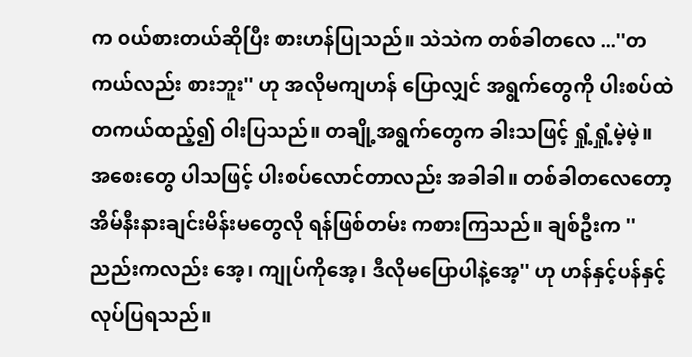က ၀ယ်စားတယ်ဆိုပြီး စားဟန်ပြုသည်။ သဲသဲက တစ်ခါတလေ ...''တကယ်လည်း စားဘူး'' ဟု အလိုမကျဟန် ပြောလျှင် အရွက်တွေကို ပါးစပ်ထဲ တကယ်ထည့်၍ ဝါးပြသည်။ တချို့အရွက်တွေက ခါးသဖြင့် ရှုံ့ရှုံ့မဲ့မဲ့။ အစေးတွေ ပါသဖြင့် ပါးစပ်လောင်တာလည်း အခါခါ။ တစ်ခါတလေတော့ အိမ်နီးနားချင်းမိန်းမတွေလို ရန်ဖြစ်တမ်း ကစားကြသည်။ ချစ်ဦးက ''ညည်းကလည်း အေ့၊ ကျုပ်ကိုအေ့၊ ဒီလိုမပြောပါနဲ့အေ့'' ဟု ဟန်နှင့်ပန်နှင့် လုပ်ပြရသည်။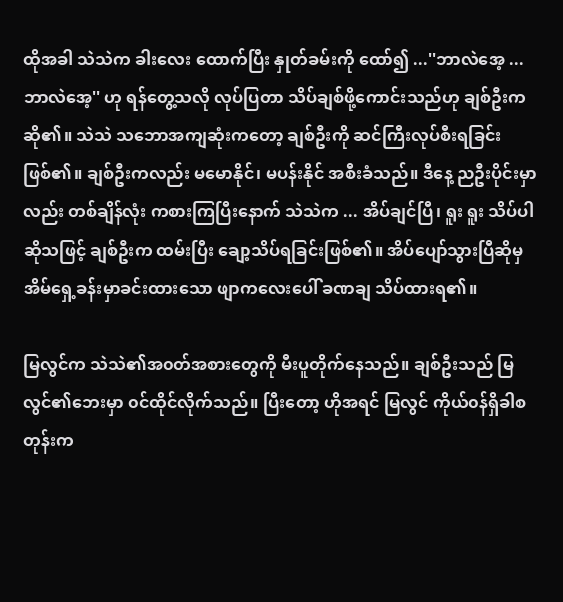ထိုအခါ သဲသဲက ခါးလေး ထောက်ပြီး နှုတ်ခမ်းကို ထော်၍ ...''ဘာလဲအေ့ ... ဘာလဲအေ့'' ဟု ရန်တွေ့သလို လုပ်ပြတာ သိပ်ချစ်ဖို့ကောင်းသည်ဟု ချစ်ဦးက ဆို၏။ သဲသဲ သဘောအကျဆုံးကတော့ ချစ်ဦးကို ဆင်ကြီးလုပ်စီးရခြင်း ဖြစ်၏။ ချစ်ဦးကလည်း မမောနိုင်၊ မပန်းနိုင် အစီးခံသည်။ ဒီနေ့ ညဦးပိုင်းမှာလည်း တစ်ချိန်လုံး ကစားကြပြီးနောက် သဲသဲက ... အိပ်ချင်ပြီ၊ ရူး ရူး သိပ်ပါဆိုသဖြင့် ချစ်ဦးက ထမ်းပြီး ချော့သိပ်ရခြင်းဖြစ်၏။ အိပ်ပျော်သွားပြီဆိုမှ အိမ်ရှေ့ခန်းမှာခင်းထားသော ဖျာကလေးပေါ် ခဏချ သိပ်ထားရ၏။

မြလွင်က သဲသဲ၏အ၀တ်အစားတွေကို မီးပူတိုက်နေသည်။ ချစ်ဦးသည် မြလွင်၏ဘေးမှာ ၀င်ထိုင်လိုက်သည်။ ပြီးတော့ ဟိုအရင် မြလွင် ကိုယ်၀န်ရှိခါစတုန်းက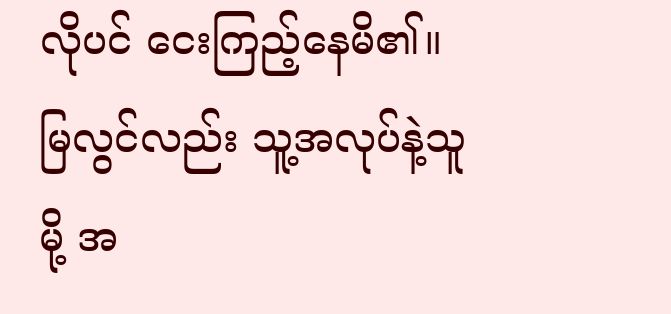လိုပင် ငေးကြည့်နေမိ၏။ မြလွင်လည်း သူ့အလုပ်နဲ့သူမို့ အ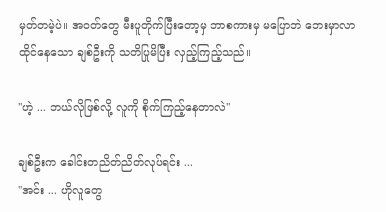မှတ်တမဲ့ပဲ။ အ၀တ်တွေ မီးပူတိုက်ပြီးတော့မှ ဘာစကားမှ မပြောဘဲ ဘေးမှာလာထိုင်နေသော ချစ်ဦးကို သတိပြုမိပြီး လှည့်ကြည့်သည်။

''ဟဲ့ ... ဘယ်လိုဖြစ်လို့ လူကို စိုက်ကြည့်နေတာလဲ''

ချစ်ဦးက ခေါင်းတညိတ်ညိတ်လုပ်ရင်း ...
''အင်း ... ဟိုလူတွေ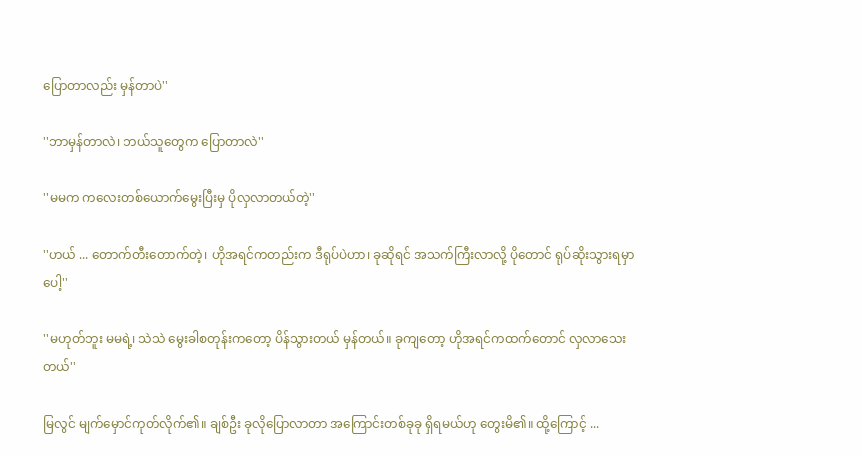ပြောတာလည်း မှန်တာပဲ''

''ဘာမှန်တာလဲ၊ ဘယ်သူတွေက ပြောတာလဲ''

''မမက ကလေးတစ်ယောက်မွေးပြီးမှ ပိုလှလာတယ်တဲ့''

''ဟယ် ... တောက်တီးတောက်တဲ့၊ ဟိုအရင်ကတည်းက ဒီရုပ်ပဲဟာ၊ ခုဆိုရင် အသက်ကြီးလာလို့ ပိုတောင် ရုပ်ဆိုးသွားရမှာပေါ့''

''မဟုတ်ဘူး မမရဲ့၊ သဲသဲ မွေးခါစတုန်းကတော့ ပိန်သွားတယ် မှန်တယ်။ ခုကျတော့ ဟိုအရင်ကထက်တောင် လှလာသေးတယ်''

မြလွင် မျက်မှောင်ကုတ်လိုက်၏။ ချစ်ဦး ခုလိုပြောလာတာ အကြောင်းတစ်ခုခု ရှိရမယ်ဟု တွေးမိ၏။ ထို့ကြောင့် ...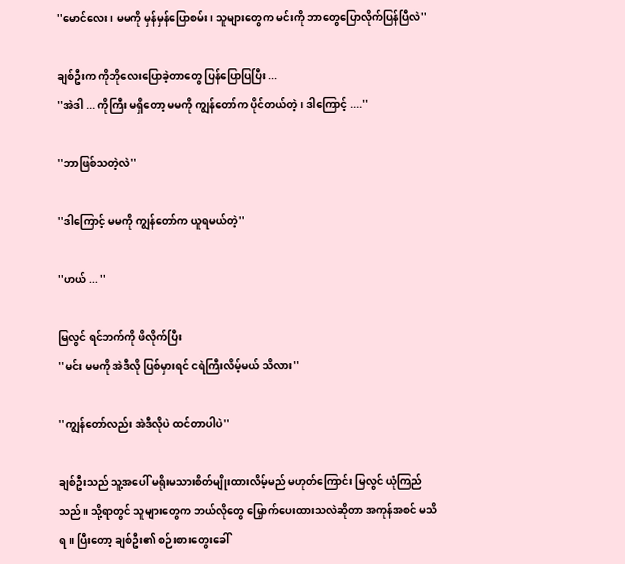''မောင်လေး၊ မမကို မှန်မှန်ပြောစမ်း၊ သူများတွေက မင်းကို ဘာတွေပြောလိုက်ပြန်ပြီလဲ''

ချစ်ဦးက ကိုဘိုလေးပြောခဲ့တာတွေ ပြန်ပြောပြပြီး ...
''အဲဒါ ... ကိုကြီး မရှိတော့ မမကို ကျွန်တော်က ပိုင်တယ်တဲ့၊ ဒါကြောင့် ....''

''ဘာဖြစ်သတဲ့လဲ''

''ဒါကြောင့် မမကို ကျွန်တော်က ယူရမယ်တဲ့''

''ဟယ် ... ''

မြလွင် ရင်ဘက်ကို ဖိလိုက်ပြီး
''မင်း မမကို အဲဒီလို ပြစ်မှားရင် ငရဲကြီးလိမ့်မယ် သိလား''

''ကျွန်တော်လည်း အဲဒီလိုပဲ ထင်တာပါပဲ''

ချစ်ဦးသည် သူ့အပေါ် မရိုးမသားစိတ်မျိုးထားလိမ့်မည် မဟုတ်ကြောင်း မြလွင် ယုံကြည်သည်။ သို့ရာတွင် သူများတွေက ဘယ်လိုတွေ မြှောက်ပေးထားသလဲဆိုတာ အကုန်အစင် မသိရ။ ပြီးတော့ ချစ်ဦး၏ စဉ်းစားတွေးခေါ်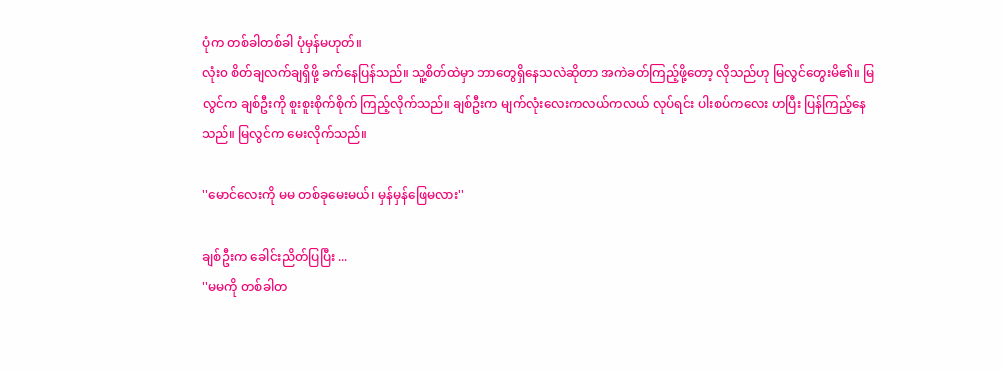ပုံက တစ်ခါတစ်ခါ ပုံမှန်မဟုတ်။
လုံး၀ စိတ်ချလက်ချရှိဖို့ ခက်နေပြန်သည်။ သူ့စိတ်ထဲမှာ ဘာတွေရှိနေသလဲဆိုတာ အကဲခတ်ကြည့်ဖို့တော့ လိုသည်ဟု မြလွင်တွေးမိ၏။ မြလွင်က ချစ်ဦးကို စူးစူးစိုက်စိုက် ကြည့်လိုက်သည်။ ချစ်ဦးက မျက်လုံးလေးကလယ်ကလယ် လုပ်ရင်း ပါးစပ်ကလေး ဟပြီး ပြန်ကြည့်နေသည်။ မြလွင်က မေးလိုက်သည်။

''မောင်လေးကို မမ တစ်ခုမေးမယ်၊ မှန်မှန်ဖြေမလား''

ချစ်ဦးက ခေါင်းညိတ်ပြပြီး ...
''မမကို တစ်ခါတ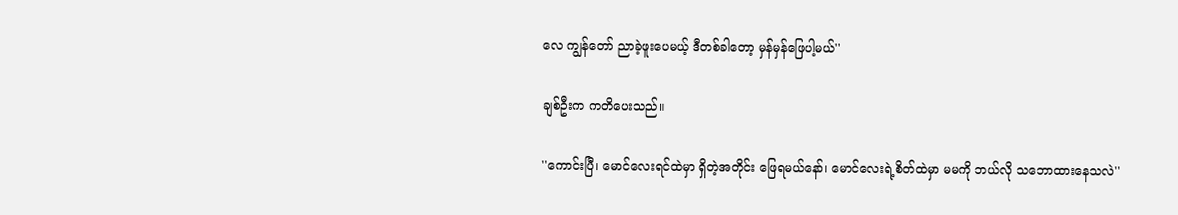လေ ကျွန်တော် ညာခဲ့ဖူးပေမယ့် ဒီတစ်ခါတော့ မှန်မှန်ဖြေပါ့မယ်''

ချစ်ဦးက ကတိပေးသည်။

''ကောင်းပြီ၊ မောင်လေးရင်ထဲမှာ ရှိတဲ့အတိုင်း ဖြေရမယ်နော်၊ မောင်လေးရဲ့စိတ်ထဲမှာ မမကို ဘယ်လို သဘောထားနေသလဲ''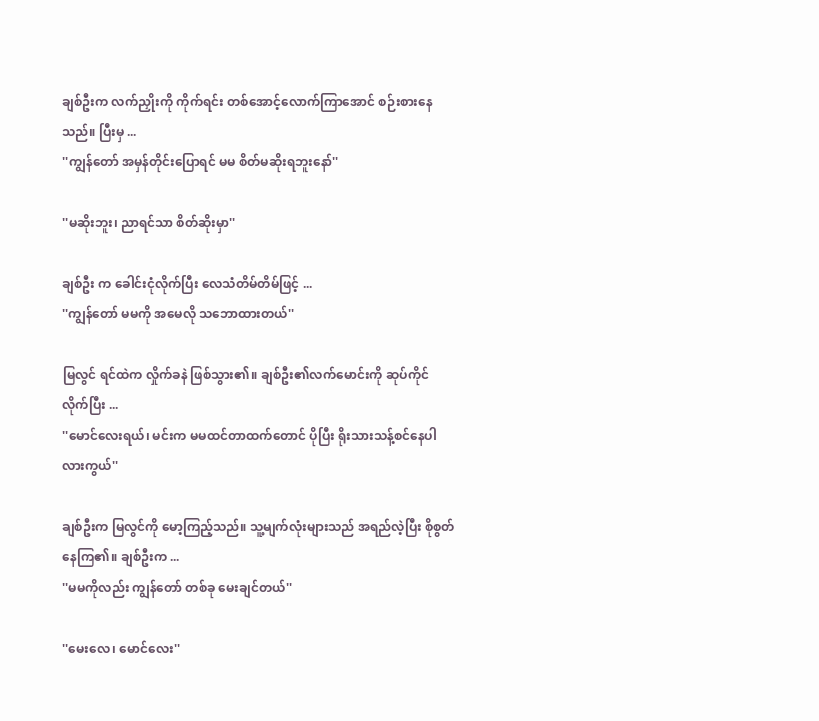ချစ်ဦးက လက်ညှိုးကို ကိုက်ရင်း တစ်အောင့်လောက်ကြာအောင် စဉ်းစားနေသည်။ ပြီးမှ ...
''ကျွန်တော် အမှန်တိုင်းပြောရင် မမ စိတ်မဆိုးရဘူးနော်''

''မဆိုးဘူး၊ ညာရင်သာ စိတ်ဆိုးမှာ''

ချစ်ဦး က ခေါင်းငုံလိုက်ပြီး လေသံတိမ်တိမ်ဖြင့် ...
''ကျွန်တော် မမကို အမေလို သဘောထားတယ်''

မြလွင် ရင်ထဲက လှိုက်ခနဲ ဖြစ်သွား၏။ ချစ်ဦး၏လက်မောင်းကို ဆုပ်ကိုင်လိုက်ပြီး ...
''မောင်လေးရယ်၊ မင်းက မမထင်တာထက်တောင် ပိုပြီး ရိုးသားသန့်စင်နေပါလားကွယ်''

ချစ်ဦးက မြလွင်ကို မော့ကြည့်သည်။ သူ့မျက်လုံးများသည် အရည်လဲ့ပြီး စိုစွတ်နေကြ၏။ ချစ်ဦးက ...
''မမကိုလည်း ကျွန်တော် တစ်ခု မေးချင်တယ်''

''မေးလေ၊ မောင်လေး''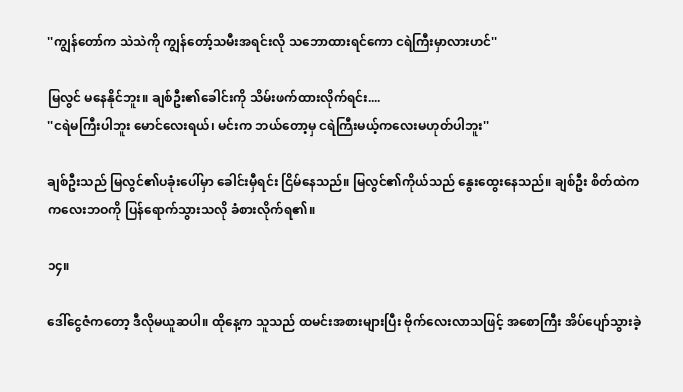''ကျွန်တော်က သဲသဲကို ကျွန်တော့်သမီးအရင်းလို သဘောထားရင်ကော ငရဲကြီးမှာလားဟင်''

မြလွင် မနေနိုင်ဘူး။ ချစ်ဦး၏ခေါင်းကို သိမ်းဖက်ထားလိုက်ရင်း....
''ငရဲမကြီးပါဘူး မောင်လေးရယ်၊ မင်းက ဘယ်တော့မှ ငရဲကြီးမယ့်ကလေးမဟုတ်ပါဘူး''

ချစ်ဦးသည် မြလွင်၏ပခုံးပေါ်မှာ ခေါင်းမှီရင်း ငြိမ်နေသည်။ မြလွင်၏ကိုယ်သည် နွေးထွေးနေသည်။ ချစ်ဦး စိတ်ထဲက ကလေးဘဝကို ပြန်ရောက်သွားသလို ခံစားလိုက်ရ၏။

၁၄။

ဒေါ်ငွေဇံကတော့ ဒီလိုမယူဆပါ။ ထိုနေ့က သူသည် ထမင်းအစားများပြီး ဗိုက်လေးလာသဖြင့် အစောကြီး အိပ်ပျော်သွားခဲ့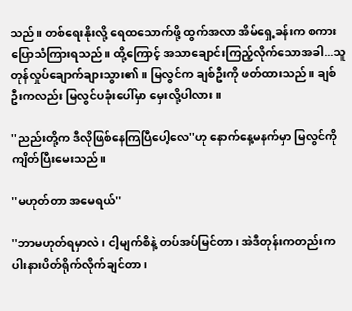သည်။ တစ်ရေးနိုးလို့ ရေထသောက်ဖို့ ထွက်အလာ အိမ်ရှေ့ခန်းက စကားပြောသံကြားရသည်။ ထို့ကြောင့် အသာချောင်းကြည့်လိုက်သောအခါ...သူ တုန်လှုပ်ချောက်ချားသွား၏။ မြလွင်က ချစ်ဦးကို ဖတ်ထားသည်။ ချစ်ဦးကလည်း မြလွင်ပခုံးပေါ်မှာ မှေးလို့ပါလား။

''ညည်းတို့က ဒီလိုဖြစ်နေကြပြီပေါ့လေ''ဟု နောက်နေ့မနက်မှာ မြလွင်ကို ကျိတ်ပြီးမေးသည်။

''မဟုတ်တာ အမေရယ်''

''ဘာမဟုတ်ရမှာလဲ၊ ငါ့မျက်စိနဲ့ တပ်အပ်မြင်တာ၊ အဲဒီတုန်းကတည်းက ပါးနားပိတ်ရိုက်လိုက်ချင်တာ၊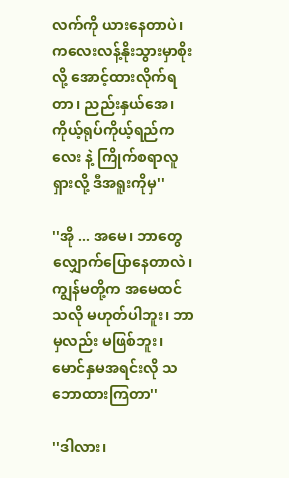လက်ကို ယားနေတာပဲ၊ ကလေးလန့်နိုးသွားမှာစိုးလို့ အောင့်ထားလိုက်ရတာ၊ ညည်းနှယ်အေ၊ ကိုယ့်ရုပ်ကိုယ့်ရည်ကလေး နဲ့ ကြိုက်စရာလူရှားလို့ ဒီအရူးကိုမှ''

''အို ... အမေ၊ ဘာတွေလျှောက်ပြောနေတာလဲ၊ ကျွန်မတို့က အမေထင်သလို မဟုတ်ပါဘူး၊ ဘာမှလည်း မဖြစ်ဘူး၊ မောင်နှမအရင်းလို သဘောထားကြတာ''

''ဒါလား၊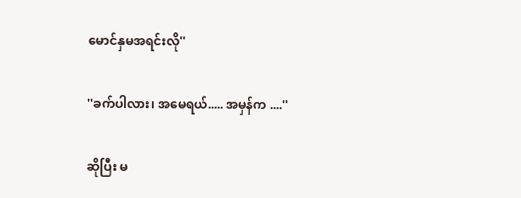မောင်နှမအရင်းလို''

''ခက်ပါလား၊ အမေရယ်..... အမှန်က ....''

ဆိုပြီး မ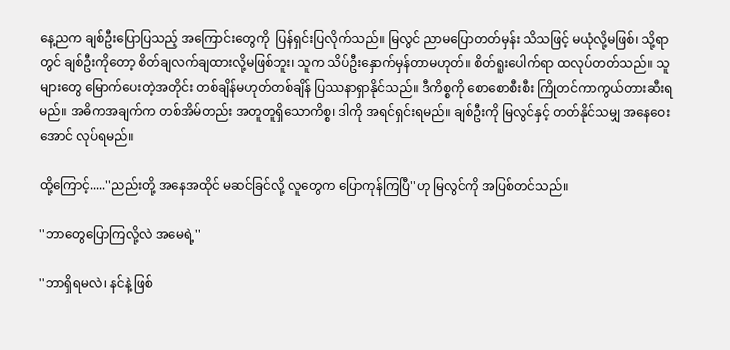နေ့ညက ချစ်ဦးပြောပြသည့် အကြောင်းတွေကို  ပြန်ရှင်းပြလိုက်သည်။ မြလွင် ညာမပြောတတ်မှန်း သိသဖြင့် မယုံလို့မဖြစ်၊ သို့ရာတွင် ချစ်ဦးကိုတော့ စိတ်ချလက်ချထားလို့မဖြစ်ဘူး၊ သူက သိပ်ဦးနှောက်မှန်တာမဟုတ်။ စိတ်ရူးပေါက်ရာ ထလုပ်တတ်သည်။ သူများတွေ မြောက်ပေးတဲ့အတိုင်း တစ်ချိန်မဟုတ်တစ်ချိန် ပြဿနာရှာနိုင်သည်။ ဒီကိစ္စကို စောစောစီးစီး ကြိုတင်ကာကွယ်တားဆီးရမည်။ အဓိကအချက်က တစ်အိမ်တည်း အတူတူရှိသောကိစ္စ၊ ဒါကို အရင်ရှင်းရမည်။ ချစ်ဦးကို မြလွင်နှင့် တတ်နိုင်သမျှ အနေဝေးအောင် လုပ်ရမည်။

ထို့ကြောင့်.....''ညည်းတို့ အနေအထိုင် မဆင်ခြင်လို့ လူတွေက ပြောကုန်ကြပြီ''ဟု မြလွင်ကို အပြစ်တင်သည်။

''ဘာတွေပြောကြလို့လဲ အမေရဲ့''

''ဘာရှိရမလဲ၊ နင်နဲ့ ဖြစ်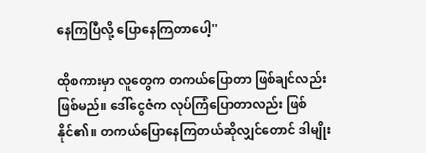နေကြပြီလို့ ပြောနေကြတာပေါ့''

ထိုစကားမှာ လူတွေက တကယ်ပြောတာ ဖြစ်ချင်လည်း ဖြစ်မည်။ ဒေါ်ငွေဇံက လုပ်ကြံပြောတာလည်း ဖြစ်နိုင်၏။ တကယ်ပြောနေကြတယ်ဆိုလျှင်တောင် ဒါမျိုး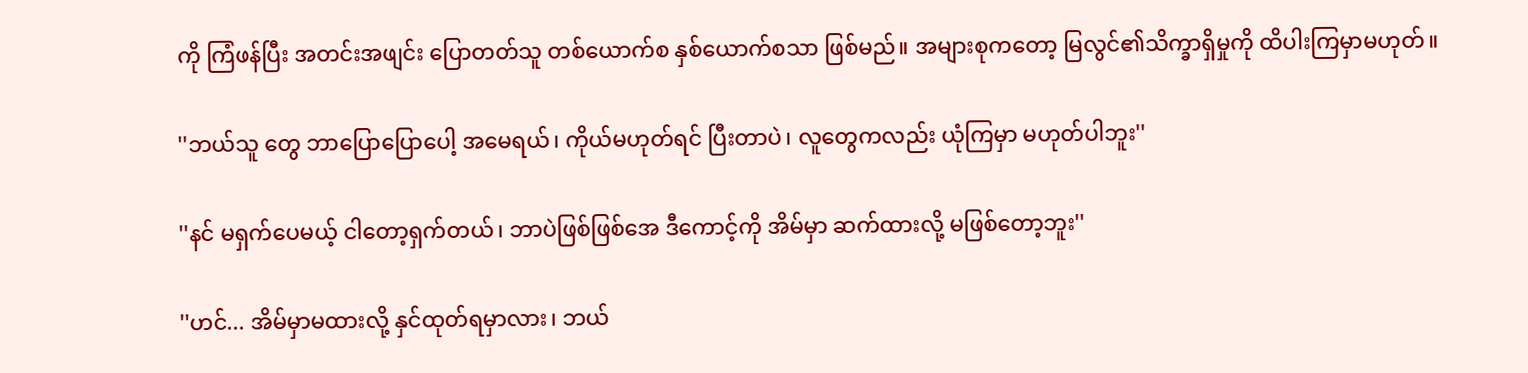ကို ကြံဖန်ပြီး အတင်းအဖျင်း ပြောတတ်သူ တစ်ယောက်စ နှစ်ယောက်စသာ ဖြစ်မည်။ အများစုကတော့ မြလွင်၏သိက္ခာရှိမှုကို ထိပါးကြမှာမဟုတ်။

''ဘယ်သူ တွေ ဘာပြောပြောပေါ့ အမေရယ်၊ ကိုယ်မဟုတ်ရင် ပြီးတာပဲ၊ လူတွေကလည်း ယုံကြမှာ မဟုတ်ပါဘူး''

''နင် မရှက်ပေမယ့် ငါတော့ရှက်တယ်၊ ဘာပဲဖြစ်ဖြစ်အေ ဒီကောင့်ကို အိမ်မှာ ဆက်ထားလို့ မဖြစ်တော့ဘူး''

''ဟင်... အိမ်မှာမထားလို့ နှင်ထုတ်ရမှာလား၊ ဘယ်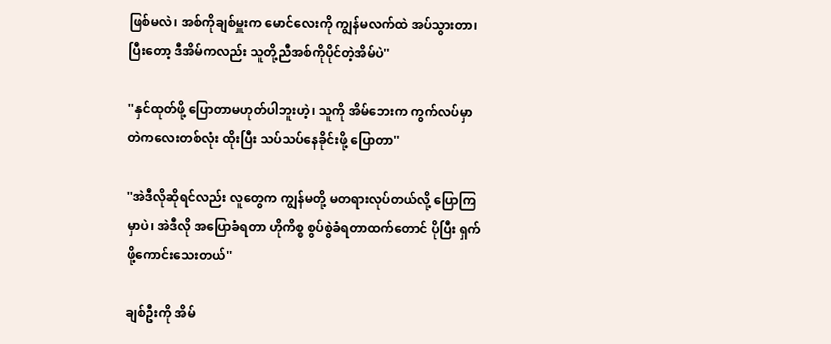ဖြစ်မလဲ၊ အစ်ကိုချစ်မှူးက မောင်လေးကို ကျွန်မလက်ထဲ အပ်သွားတာ၊ ပြီးတော့ ဒီအိမ်ကလည်း သူတို့ညီအစ်ကိုပိုင်တဲ့အိမ်ပဲ''

''နှင်ထုတ်ဖို့ ပြောတာမဟုတ်ပါဘူးဟဲ့၊ သူကို အိမ်ဘေးက ကွက်လပ်မှာ တဲကလေးတစ်လုံး ထိုးပြီး သပ်သပ်နေခိုင်းဖို့ ပြောတာ''

''အဲဒီလိုဆိုရင်လည်း လူတွေက ကျွန်မတို့ မတရားလုပ်တယ်လို့ ပြောကြမှာပဲ၊ အဲဒီလို အပြောခံရတာ ဟိုကိစ္စ စွပ်စွဲခံရတာထက်တောင် ပိုပြီး ရှက်ဖို့ကောင်းသေးတယ်''

ချစ်ဦးကို အိမ်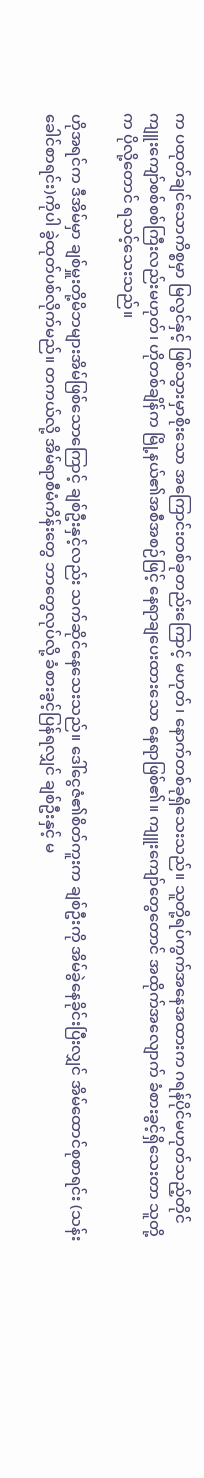က ပထုတ်ချင်သောကိစ္စမှာ မြလွင်နှင့် ဖြစ်သွားမှာစိုးသော အကြောင်းတစ်ခုတည်းကြောင့် မဟုတ်၊ နောက်တစ်ခုရှိသေးသည်။ သူတို့ရပ်ကွက်အနေအထားက ဂရန်ပိုင်မဟုတ်သည့်တိုင် ကျူးကျော်စစ်စစ်ကြီးလည်းမဟုတ်၊ ဟိုတစ်ချိန်က မြို့နယ်၏အစီအစဉ်ဖြင့် နေရာချပေးထားသော နေရာဖြစ်၏။ ကျူးကျော်တွေတောင် အထိုက်အလျောက် ခံစားခွင့်ရှိသေးတာ သူတို့က ပိုလို့တောင် ရသင့်သေးသည်။

ဟိုအရင်က ဒီအိမ်မှာ ချစ်မှူးတို့မိဘများအိမ်ဖြစ်သောကြောင့် ချစ်ဦးနှင့်လည်း သက်ဆိုင်နေသေးသည်။ ဒေါ်ငွေဇံ၏စိတ်ကူးက ချစ်ဦးကို အိမ်ခွဲနေခိုင်းပြီးလျှင် အိမ်ထောင်စုစာရင်း (သန်းခေါင်စာရင်း)ကိုပါ ခွဲထုတ်ပစ်လိုက်မည်။ တကယ်လို့ အိမ်ရာစီမံကိန်းတွေ ဘာတွေလုပ်လို့ ခံစားခွင့်ပြန်ရလျှင် ချစ်ဦးနှင့် မ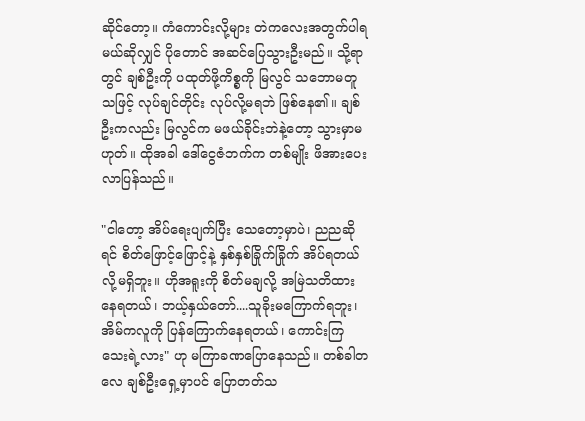ဆိုင်တော့။ ကံကောင်းလို့များ တဲကလေးအတွက်ပါရမယ်ဆိုလျှင် ပိုတောင် အဆင်ပြေသွားဦးမည်။ သို့ရာတွင် ချစ်ဦးကို ပထုတ်ဖို့ကိစ္စကို မြလွင် သဘောမတူသဖြင့် လုပ်ချင်တိုင်း လုပ်လို့မရဘဲ ဖြစ်နေ၏။ ချစ်ဦးကလည်း မြလွင်က မဖယ်ခိုင်းဘဲနဲ့တော့ သွားမှာမဟုတ်။ ထိုအခါ ဒေါ်ငွေဇံဘက်က တစ်မျိုး ဖိအားပေးလာပြန်သည်။

"ငါတော့ အိပ်ရေးပျက်ပြီး သေတော့မှာပဲ၊ ညညဆိုရင် စိတ်ဖြောင့်ဖြောင့်နဲ့ နှစ်နှစ်ခြိုက်ခြိုက် အိပ်ရတယ်လို့မရှိဘူး။ ဟိုအရူးကို စိတ်မချလို့ အမြဲသတိထားနေရတယ်၊ ဘယ့်နှယ်တော်....သူခိုးမကြောက်ရဘူး၊ အိမ်ကလူကို ပြန်ကြောက်နေရတယ်၊ ကောင်းကြသေးရဲ့လား" ဟု မကြာခဏပြောနေသည်။ တစ်ခါတလေ ချစ်ဦးရှေ့မှာပင် ပြောတတ်သ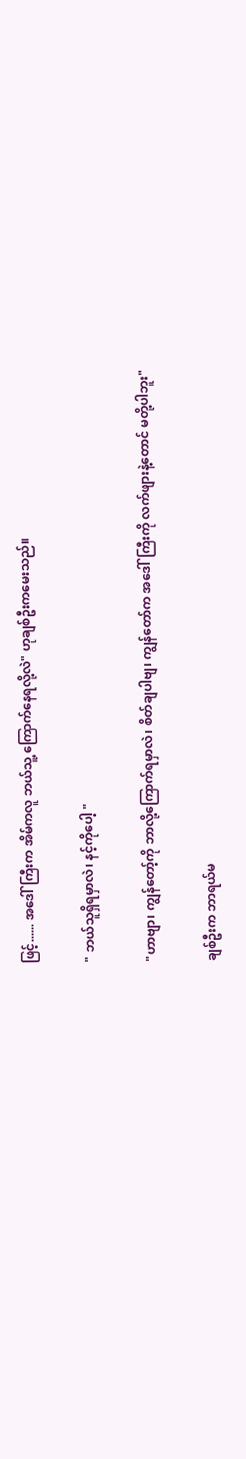ဖြင့်...... အဒေါ်ကြီးက အိမ်ကလူ ဘယ်သူ့ ကြောက်နေရလို့လဲ" ဟုချစ်ဦးကမေးသည်။

" ဘယ်သူရှိရမှာလဲ၊ နင့်ကိုပေါ့ "

"ဟာဗျာ၊ ကျွန်တော့်ကို ဘာလို့ကြောက်ရမှာလဲ၊ စိတ်ချပါဗျ၊ ကျွန်တော်က အဒေါ်ကြီးကို လက်ဖျားနဲ့တောင် မတို့ပါဘူး"

ချစ်ဦးက ဘာရယ်မ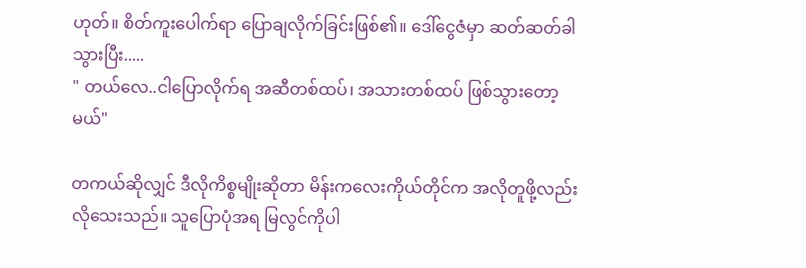ဟုတ်။ စိတ်ကူးပေါက်ရာ ပြောချလိုက်ခြင်းဖြစ်၏။ ဒေါ်ငွေဇံမှာ ဆတ်ဆတ်ခါ သွားပြီး.....
" တယ်လေ..ငါပြောလိုက်ရ အဆီတစ်ထပ်၊ အသားတစ်ထပ် ဖြစ်သွားတော့မယ်"

တကယ်ဆိုလျှင် ဒီလိုကိစ္စမျိုးဆိုတာ မိန်းကလေးကိုယ်တိုင်က အလိုတူဖို့လည်း လိုသေးသည်။ သူပြောပုံအရ မြလွင်ကိုပါ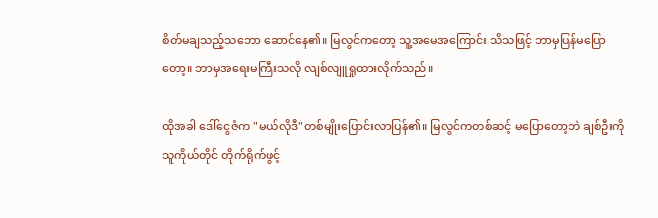စိတ်မချသည့်သဘော ဆောင်နေ၏။ မြလွင်ကတော့ သူ့အမေအကြောင်း သိသဖြင့် ဘာမှပြန်မပြောတော့။ ဘာမှအရေးမကြီးသလို လျစ်လျူရှုထားလိုက်သည်။

ထိုအခါ ဒေါ်ငွေဇံက "မယ်လိုဒီ"တစ်မျိုးပြောင်းလာပြန်၏။ မြလွင်ကတစ်ဆင့် မပြောတော့ဘဲ ချစ်ဦးကို သူကိုယ်တိုင် တိုက်ရိုက်ဖွင့်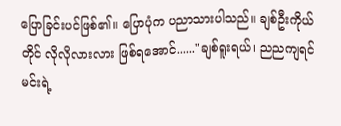ပြောခြင်းပင်ဖြစ်၏။ ပြောပုံက ပညာသားပါသည်။ ချစ်ဦးကိုယ်တိုင် လိုလိုလားလား ဖြစ်ရအောင်......"ချစ်ရူးရယ်၊ ညညကျရင် မင်းရဲ့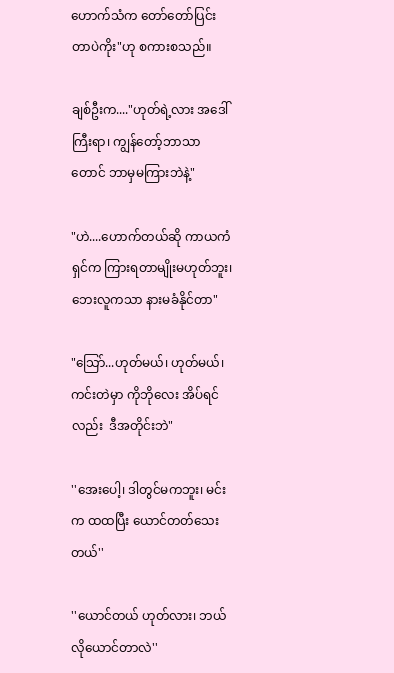ဟောက်သံက တော်တော်ပြင်းတာပဲကိုး"ဟု စကားစသည်။

ချစ်ဦးက...."ဟုတ်ရဲ့လား အဒေါ်ကြီးရာ၊ ကျွန်တော့်ဘာသာတောင် ဘာမှမကြားဘဲနဲ့"

"ဟဲ....ဟောက်တယ်ဆို ကာယကံရှင်က ကြားရတာမျိုးမဟုတ်ဘူး၊ ဘေးလူကသာ နားမခံနိုင်တာ"

"သြော်...ဟုတ်မယ်၊ ဟုတ်မယ်၊ ကင်းတဲမှာ ကိုဘိုလေး အိပ်ရင်လည်း  ဒီအတိုင်းဘဲ"

''အေးပေါ့၊ ဒါတွင်မကဘူး၊ မင်းက ထထပြီး ယောင်တတ်သေးတယ်''

''ယောင်တယ် ဟုတ်လား၊ ဘယ်လိုယောင်တာလဲ''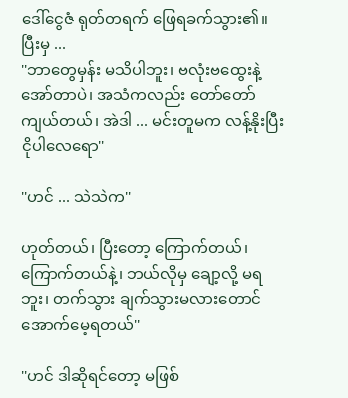ဒေါ်ငွေဇံ ရုတ်တရက် ဖြေရခက်သွား၏။ ပြီးမှ ...
''ဘာတွေမှန်း မသိပါဘူး၊ ဗလုံးဗထွေးနဲ့ အော်တာပဲ၊ အသံကလည်း တော်တော်ကျယ်တယ်၊ အဲဒါ ... မင်းတူမက လန့်နိုးပြီး ငိုပါလေရော''

''ဟင် ... သဲသဲက''

ဟုတ်တယ်၊ ပြီးတော့ ကြောက်တယ်၊ ကြောက်တယ်နဲ့၊ ဘယ်လိုမှ ချော့လို့ မရဘူး၊ တက်သွား ချက်သွားမလားတောင် အောက်မေ့ရတယ်''

''ဟင် ဒါဆိုရင်တော့ မဖြစ်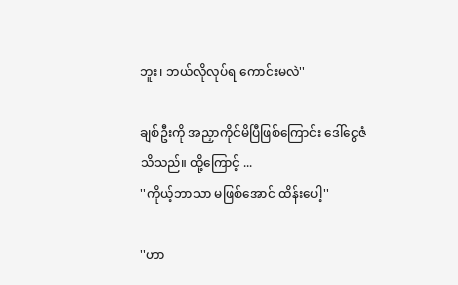ဘူး၊ ဘယ်လိုလုပ်ရ ကောင်းမလဲ''

ချစ်ဦးကို အညှာကိုင်မိပြီဖြစ်ကြောင်း ဒေါ်ငွေဇံ သိသည်။ ထို့ကြောင့် ...
''ကိုယ့်ဘာသာ မဖြစ်အောင် ထိန်းပေါ့''

''ဟာ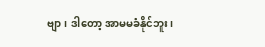ဗျာ၊ ဒါတော့ အာမမခံနိုင်ဘူး၊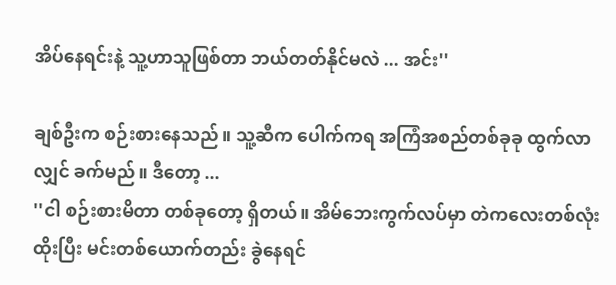အိပ်နေရင်းနဲ့ သူ့ဟာသူဖြစ်တာ ဘယ်တတ်နိုင်မလဲ ... အင်း''

ချစ်ဦးက စဉ်းစားနေသည်။ သူ့ဆီက ပေါက်ကရ အကြံအစည်တစ်ခုခု ထွက်လာလျှင် ခက်မည်။ ဒီတော့ ...
''ငါ စဉ်းစားမိတာ တစ်ခုတော့ ရှိတယ်။ အိမ်ဘေးကွက်လပ်မှာ တဲကလေးတစ်လုံး ထိုးပြီး မင်းတစ်ယောက်တည်း ခွဲနေရင်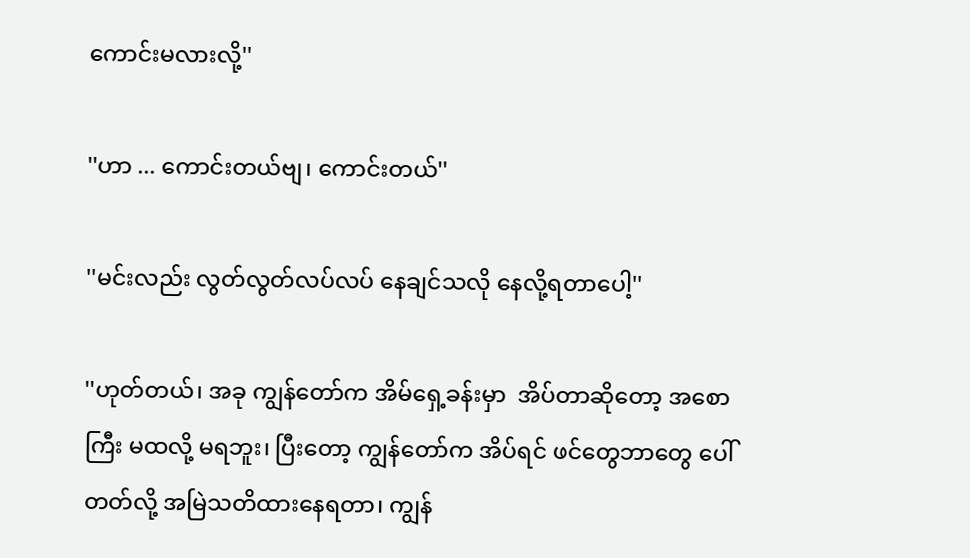ကောင်းမလားလို့''

''ဟာ ... ကောင်းတယ်ဗျ၊ ကောင်းတယ်''

''မင်းလည်း လွတ်လွတ်လပ်လပ် နေချင်သလို နေလို့ရတာပေါ့''

''ဟုတ်တယ်၊ အခု ကျွန်တော်က အိမ်ရှေ့ခန်းမှာ  အိပ်တာဆိုတော့ အစောကြီး မထလို့ မရဘူး၊ ပြီးတော့ ကျွန်တော်က အိပ်ရင် ဖင်တွေဘာတွေ ပေါ်တတ်လို့ အမြဲသတိထားနေရတာ၊ ကျွန်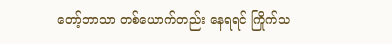တော့်ဘာသာ တစ်ယောက်တည်း နေရရင် ကြိုက်သ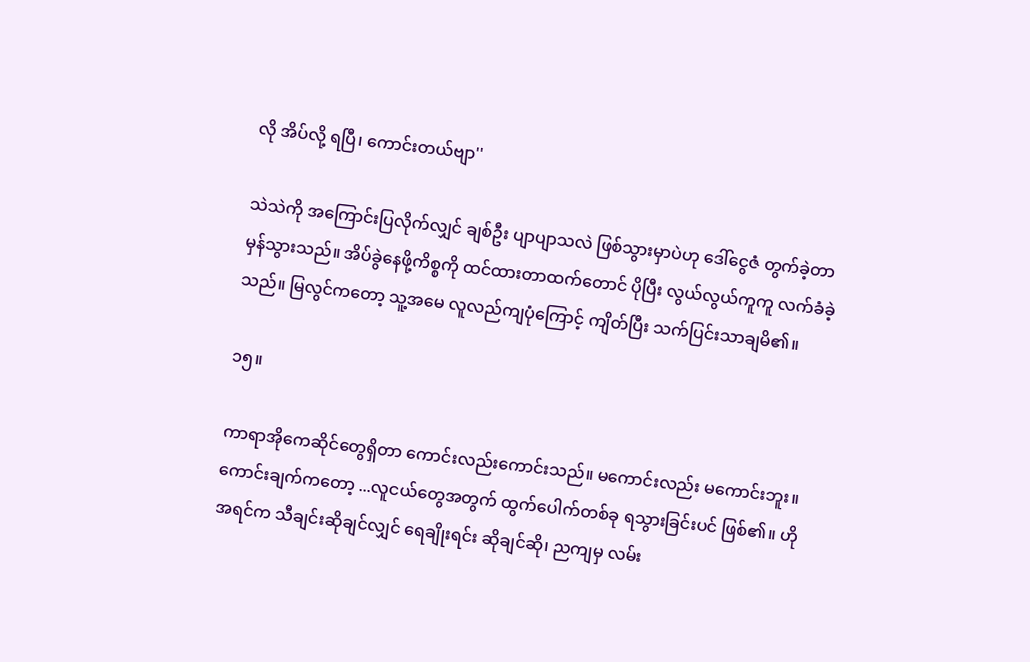လို အိပ်လို့ ရပြီ၊ ကောင်းတယ်ဗျာ''

သဲသဲကို အကြောင်းပြလိုက်လျှင် ချစ်ဦး ပျာပျာသလဲ ဖြစ်သွားမှာပဲဟု ဒေါ်ငွေဇံ တွက်ခဲ့တာ မှန်သွားသည်။ အိပ်ခွဲနေဖို့ကိစ္စကို ထင်ထားတာထက်တောင် ပိုပြီး လွယ်လွယ်ကူကူ လက်ခံခဲ့သည်။ မြလွင်ကတော့ သူ့အမေ လူလည်ကျပုံကြောင့် ကျိတ်ပြီး သက်ပြင်းသာချမိ၏။

၁၅။

ကာရာအိုကေဆိုင်တွေရှိတာ ကောင်းလည်းကောင်းသည်။ မကောင်းလည်း မကောင်းဘူး။ ကောင်းချက်ကတော့ ...လူငယ်တွေအတွက် ထွက်ပေါက်တစ်ခု ရသွားခြင်းပင် ဖြစ်၏။ ဟိုအရင်က သီချင်းဆိုချင်လျှင် ရေချိုးရင်း ဆိုချင်ဆို၊ ညကျမှ လမ်း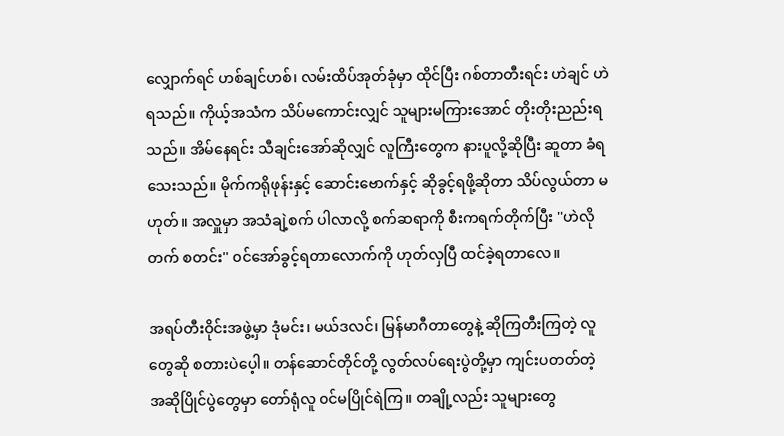လျှောက်ရင် ဟစ်ချင်ဟစ်၊ လမ်းထိပ်အုတ်ခုံမှာ ထိုင်ပြီး ဂစ်တာတီးရင်း ဟဲချင် ဟဲရသည်။ ကိုယ့်အသံက သိပ်မကောင်းလျှင် သူများမကြားအောင် တိုးတိုးညည်းရသည်။ အိမ်နေရင်း သီချင်းအော်ဆိုလျှင် လူကြီးတွေက နားပူလို့ဆိုပြီး ဆူတာ ခံရသေးသည်။ မိုက်ကရိုဖုန်းနှင့် ဆောင်းဗောက်နှင့် ဆိုခွင့်ရဖို့ဆိုတာ သိပ်လွယ်တာ မဟုတ်။ အလှူမှာ အသံချဲ့စက် ပါလာလို့ စက်ဆရာကို စီးကရက်တိုက်ပြီး ''ဟဲလို တက် စတင်း'' ၀င်အော်ခွင့်ရတာလောက်ကို ဟုတ်လှပြီ ထင်ခဲ့ရတာလေ။

အရပ်တီးဝိုင်းအဖွဲ့မှာ ဒုံမင်း၊ မယ်ဒလင်၊ မြန်မာဂီတာတွေနဲ့ ဆိုကြတီးကြတဲ့ လူတွေဆို စတားပဲပေ့ါ။ တန်ဆောင်တိုင်တို့ လွတ်လပ်ရေးပွဲတို့မှာ ကျင်းပတတ်တဲ့ အဆိုပြိုင်ပွဲတွေမှာ တော်ရုံလူ ၀င်မပြိုင်ရဲကြ။ တချို့လည်း သူများတွေ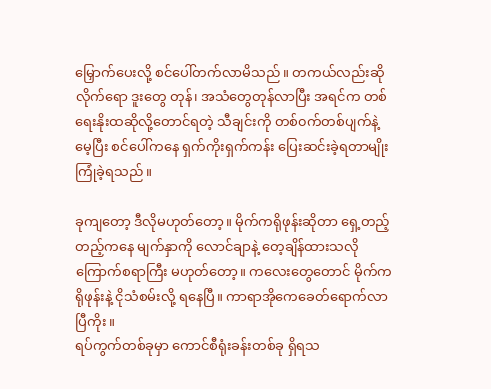မြှောက်ပေးလို့ စင်ပေါ်တက်လာမိသည်။ တကယ်လည်းဆိုလိုက်ရော ဒူးတွေ တုန်၊ အသံတွေတုန်လာပြီး အရင်က တစ်ရေးနိုးထဆိုလို့တောင်ရတဲ့ သီချင်းကို တစ်၀က်တစ်ပျက်နဲ့ မေ့ပြီး စင်ပေါ်ကနေ ရှက်ကိုးရှက်ကန်း ပြေးဆင်းခဲ့ရတာမျိုး ကြုံခဲ့ရသည်။

ခုကျတော့ ဒီလိုမဟုတ်တော့။ မိုက်ကရိုဖုန်းဆိုတာ ရှေ့တည့်တည့်ကနေ မျက်နှာကို လောင်ချာနဲ့ တေ့ချိန်ထားသလို ကြောက်စရာကြီး မဟုတ်တော့။ ကလေးတွေတောင် မိုက်ကရိုဖုန်းနဲ့ ငိုသံစမ်းလို့ ရနေပြီ။ ကာရာအိုကေခေတ်ရောက်လာပြီကိုး။
ရပ်ကွက်တစ်ခုမှာ ကောင်စီရုံးခန်းတစ်ခု ရှိရသ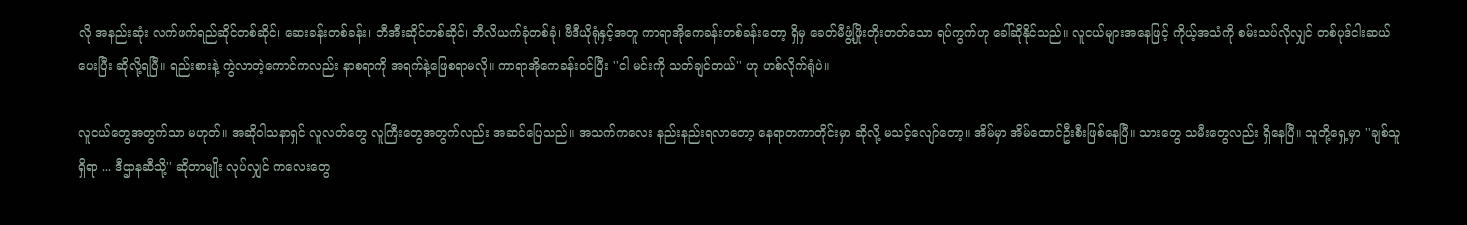လို အနည်းဆုံး လက်ဖက်ရည်ဆိုင်တစ်ဆိုင်၊ ဆေးခန်းတစ်ခန်း၊ ဘီအီးဆိုင်တစ်ဆိုင်၊ ဘီလိယက်ခုံတစ်ခုံ၊ ဗီဒီယိုရုံနှင့်အတူ ကာရာအိုကေခန်းတစ်ခန်းတော့ ရှိမှ ခေတ်မီဖွံ့ဖြိုးတိုးတတ်သော ရပ်ကွက်ဟု ခေါ်ဆိုနိုင်သည်။ လူငယ်များအနေဖြင့် ကိုယ့်အသံကို စမ်းသပ်လိုလျှင် တစ်ပုဒ်ငါးဆယ်ပေးပြီး ဆိုလို့ရပြီ။ ရည်းစားနဲ့ ကွဲလာတဲ့ကောင်ကလည်း နာစရာကို အရက်နဲ့ဖြေစရာမလို။ ကာရာအိုကေခန်း၀င်ပြီး ''ငါ မင်းကို သတ်ချင်တယ်'' ဟု ဟစ်လိုက်ရုံပဲ။

လူငယ်တွေအတွက်သာ မဟုတ်။ အဆို၀ါသနာရှင် လူလတ်တွေ လူကြီးတွေအတွက်လည်း အဆင်ပြေသည်။ အသက်ကလေး နည်းနည်းရလာတော့ နေရာတကာတိုင်းမှာ ဆိုလို့ မသင့်လျော်တော့။ အိမ်မှာ အိမ်ထောင်ဦးစီးဖြစ်နေပြီ။ သားတွေ သမီးတွေလည်း ရှိနေပြီ။ သူတို့ရှေ့မှာ ''ချစ်သူရှိရာ ... ဒီဌာနဆီသို့'' ဆိုတာမျိုး လုပ်လျှင် ကလေးတွေ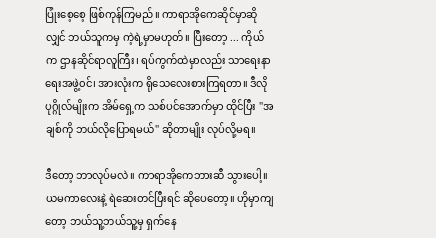ပြုံးစေ့စေ့ ဖြစ်ကုန်ကြမည်။ ကာရာအိုကေဆိုင်မှာဆိုလျှင် ဘယ်သူကမှ ကဲ့ရဲ့မှာမဟုတ်။ ပြီးတော့ ... ကိုယ်က ဌာနဆိုင်ရာလူကြီး၊ ရပ်ကွက်ထဲမှာလည်း သာရေးနာရေးအဖွဲ့၀င်၊ အားလုံးက ရိုသေလေးစားကြရတာ။ ဒီလိုပုဂ္ဂိုလ်မျိုးက အိမ်ရှေ့က သစ်ပင်အောက်မှာ ထိုင်ပြီး ''အချစ်ကို ဘယ်လိုပြောရမယ်'' ဆိုတာမျိုး လုပ်လို့မရ။

ဒီတော့ ဘာလုပ်မလဲ။ ကာရာအိုကေဘားဆီ သွားပေါ့။ ယမကာလေးနဲ့ ရဲဆေးတင်ပြီးရင် ဆိုပေတော့။ ဟိုမှာကျတော့ ဘယ်သူ့ဘယ်သူ့မှ ရှက်နေ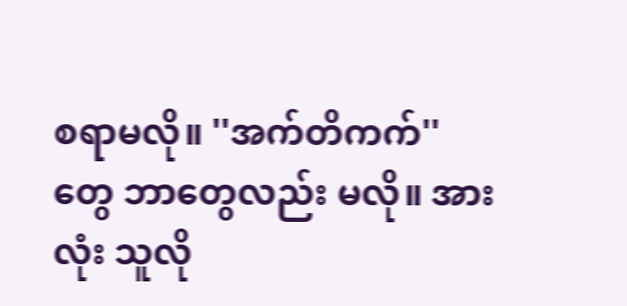စရာမလို။ ''အက်တိကက်'' တွေ ဘာတွေလည်း မလို။ အားလုံး သူလို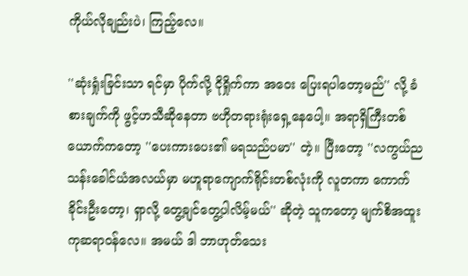ကိုယ်လိုချည်းပဲ၊ ကြည့်လေ။

''ဆုံးရှုံးခြင်းသာ ရင်မှာ ပိုက်လို့ ငိုရှိုက်ကာ အဝေး ပြေးရပါတော့မည်'' လို့ ခံစားချက်ကို ဖွင့်ဟသီဆိုနေတာ ဗဟိုတရားရုံးရှေ့နေပေါ့။ အရာရှိကြီးတစ်ယောက်ကတော့ ''ပေးကားပေး၏ မရသည်ပမာ'' တဲ့။ ပြီးတော့ ''လကွယ်ညသန်းခေါင်ယံအလယ်မှာ မဟူရာကျောက်ရိုင်းတစ်လုံးကို လူတကာ ကောက်ခိုင်းဦးတော့၊ ရှာလို့ တွေ့ချင်တွေ့ပါလိမ့်မယ်'' ဆိုတဲ့ သူကတော့ မျက်စိအထူးကုဆရာ၀န်လေ။ အမယ် ဒါ ဘာဟုတ်သေး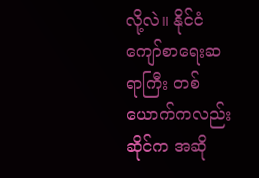လို့လဲ။ နိုင်ငံကျော်စာရေးဆရာကြီး တစ်ယောက်ကလည်း ဆိုင်က အဆို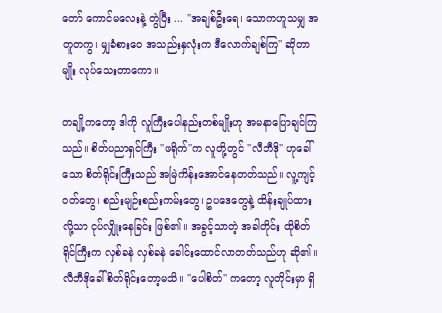တော် ကောင်မလေးနဲ့ တွဲပြီး ... ''အချစ်ဦးရေ၊ သောကဟူသမျှ အတူတကွ၊ မျှခံစားဝေ အသည်းနှလုံးက ဒီလောက်ချစ်ကြ'' ဆိုတာမျိုး လုပ်သေးတာကော။

တချို့ကတော့ ဒါကို လူကြီးပေါနည်းတစ်မျိုးဟု အမနာပြောချင်ကြသည်။ စိတ်ပညာရှင်ကြီး ''ဖရိုက်''က လူတို့တွင် ''လီဘီဒို'' ဟုခေါ်သော စိတ်ရိုင်းကြီးသည် အမြဲကိန်းအောင်နေတတ်သည်။ လူ့ကျင့်၀တ်တွေ၊ စည်းမျဉ်းစည်းကမ်းတွေ၊ ဥပဒေတွေနဲ့ ထိန်းချုပ်ထားလို့သာ ငုပ်လျှိုးနေခြင်း ဖြစ်၏။ အခွင့်သာတဲ့ အခါတိုင်း ထိုစိတ်ရိုင်ကြီးက လှစ်ခနဲ လှစ်ခနဲ ခေါင်းထောင်လာတတ်သည်ဟု ဆို၏။ လီဘီဒိုခေါ် စိတ်ရိုင်းတော့မသိ။ ''ပေါစိတ်'' ကတော့ လူတိုင်းမှာ ရှိ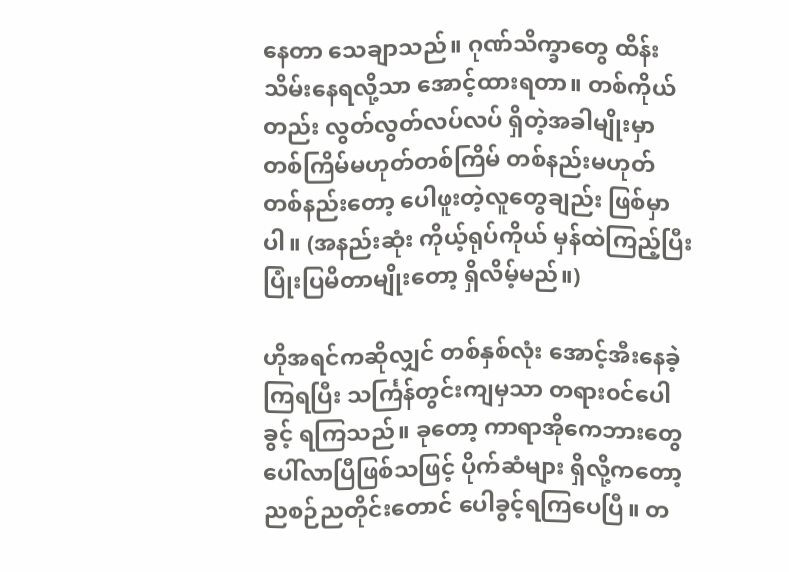နေတာ သေချာသည်။ ဂုဏ်သိက္ခာတွေ ထိန်းသိမ်းနေရလို့သာ အောင့်ထားရတာ။ တစ်ကိုယ်တည်း လွတ်လွတ်လပ်လပ် ရှိတဲ့အခါမျိုးမှာ တစ်ကြိမ်မဟုတ်တစ်ကြိမ် တစ်နည်းမဟုတ် တစ်နည်းတော့ ပေါဖူးတဲ့လူတွေချည်း ဖြစ်မှာပါ။ (အနည်းဆုံး ကိုယ့်ရုပ်ကိုယ် မှန်ထဲကြည့်ပြီး ပြုံးပြမိတာမျိုးတော့ ရှိလိမ့်မည်။)

ဟိုအရင်ကဆိုလျှင် တစ်နှစ်လုံး အောင့်အီးနေခဲ့ကြရပြီး သင်္ကြန်တွင်းကျမှသာ တရား၀င်ပေါခွင့် ရကြသည်။ ခုတော့ ကာရာအိုကေဘားတွေ ပေါ်လာပြီဖြစ်သဖြင့် ပိုက်ဆံများ ရှိလို့ကတော့ ညစဉ်ညတိုင်းတောင် ပေါခွင့်ရကြပေပြီ။ တ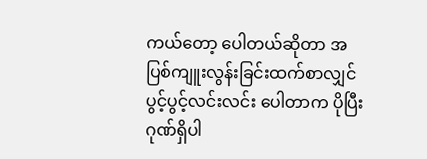ကယ်တော့ ပေါတယ်ဆိုတာ အပြစ်ကျူးလွန်းခြင်းထက်စာလျှင် ပွင့်ပွင့်လင်းလင်း ပေါတာက ပိုပြီး ဂုဏ်ရှိပါ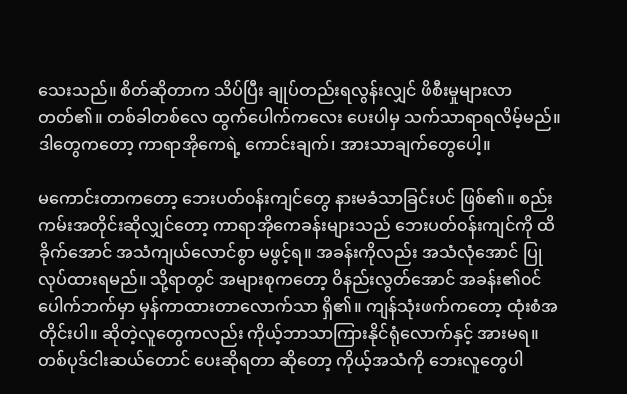သေးသည်။ စိတ်ဆိုတာက သိပ်ပြီး ချုပ်တည်းရလွန်းလျှင် ဖိစီးမှုများလာတတ်၏။ တစ်ခါတစ်လေ ထွက်ပေါက်ကလေး ပေးပါမှ သက်သာရာရလိမ့်မည်။
ဒါတွေကတော့ ကာရာအိုကေရဲ့ ကောင်းချက်၊ အားသာချက်တွေပေါ့။

မကောင်းတာကတော့ ဘေးပတ်၀န်းကျင်တွေ နားမခံသာခြင်းပင် ဖြစ်၏။ စည်းကမ်းအတိုင်းဆိုလျှင်တော့ ကာရာအိုကေခန်းများသည် ဘေးပတ်၀န်းကျင်ကို ထိခိုက်အောင် အသံကျယ်လောင်စွာ မဖွင့်ရ။ အခန်းကိုလည်း အသံလုံအောင် ပြုလုပ်ထားရမည်။ သို့ရာတွင် အများစုကတော့ ဝိနည်းလွတ်အောင် အခန်း၏၀င်ပေါက်ဘက်မှာ မှန်ကာထားတာလောက်သာ ရှိ၏။ ကျန်သုံးဖက်ကတော့ ထုံးစံအတိုင်းပါ။ ဆိုတဲ့လူတွေကလည်း ကိုယ့်ဘာသာကြားနိုင်ရုံလောက်နှင့် အားမရ။ တစ်ပုဒ်ငါးဆယ်တောင် ပေးဆိုရတာ ဆိုတော့ ကိုယ့်အသံကို ဘေးလူတွေပါ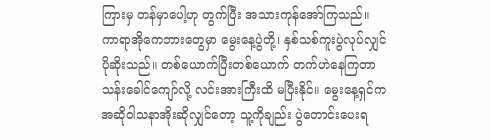ကြားမှ တန်မှာပေါ့ဟု တွက်ပြီး အသားကုန်အော်ကြသည်။ ကာရာအိုကေဘားတွေမှာ မွေးနေ့ပွဲတို့၊ နှစ်သစ်ကူးပွဲလုပ်လျှင် ပိုဆိုးသည်။ တစ်ယောက်ပြီးတစ်ယောက် တက်ဟဲနေကြတာ သန်းခေါင်ကျော်လို့ လင်းအားကြီးထိ မပြီးနိုင်။ မွေးနေ့ရှင်က အဆိုဝါသနာအိုးဆိုလျှင်တော့ သူ့ကိုချည်း ပွဲတောင်းပေးရ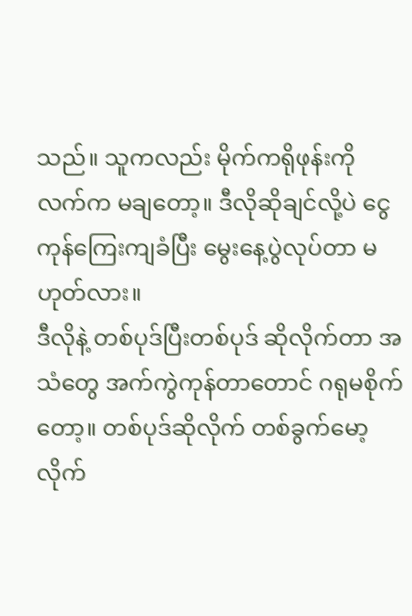သည်။ သူကလည်း မိုက်ကရိုဖုန်းကို လက်က မချတော့။ ဒီလိုဆိုချင်လို့ပဲ ငွေကုန်ကြေးကျခံပြီး မွေးနေ့ပွဲလုပ်တာ မဟုတ်လား။
ဒီလိုနဲ့ တစ်ပုဒ်ပြီးတစ်ပုဒ် ဆိုလိုက်တာ အသံတွေ အက်ကွဲကုန်တာတောင် ဂရုမစိုက်တော့။ တစ်ပုဒ်ဆိုလိုက် တစ်ခွက်မော့လိုက်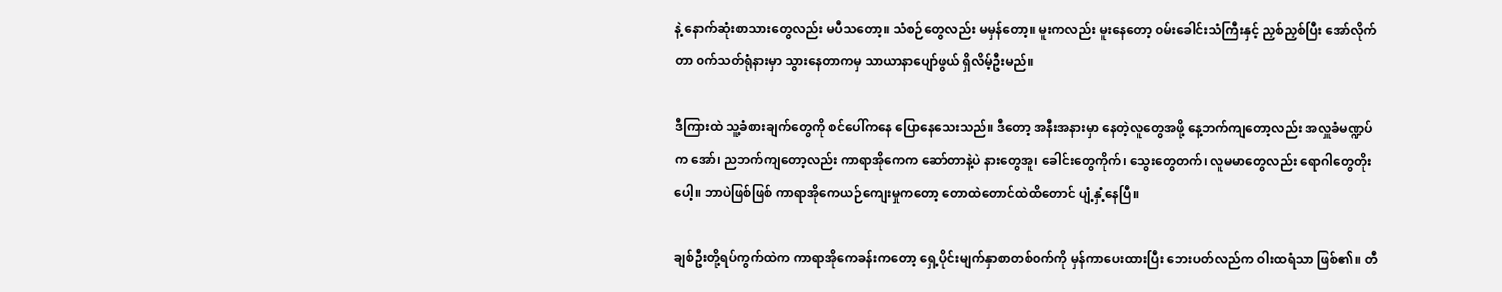နဲ့ နောက်ဆုံးစာသားတွေလည်း မပီသတော့။ သံစဉ်တွေလည်း မမှန်တော့။ မူးကလည်း မူးနေတော့ ၀မ်းခေါင်းသံကြီးနှင့် ညှစ်ညှစ်ပြီး အော်လိုက်တာ ၀က်သတ်ရုံနားမှာ သွားနေတာကမှ သာယာနာပျော်ဖွယ် ရှိလိမ့်ဦးမည်။

ဒီကြားထဲ သူ့ခံစားချက်တွေကို စင်ပေါ်ကနေ ပြောနေသေးသည်။ ဒီတော့ အနီးအနားမှာ နေတဲ့လူတွေအဖို့ နေ့ဘက်ကျတော့လည်း အလှူခံမဏ္ဍပ်က အော်၊ ညဘက်ကျတော့လည်း ကာရာအိုကေက ဆော်တာနဲ့ပဲ နားတွေအူ၊ ခေါင်းတွေကိုက်၊ သွေးတွေတက်၊ လူမမာတွေလည်း ရောဂါတွေတိုးပေါ့။ ဘာပဲဖြစ်ဖြစ် ကာရာအိုကေယဉ်ကျေးမှုကတော့ တောထဲတောင်ထဲထိတောင် ပျံ့နှံ့နေပြီ။

ချစ်ဦးတို့ရပ်ကွက်ထဲက ကာရာအိုကေခန်းကတော့ ရှေ့ပိုင်းမျက်နှာစာတစ်၀က်ကို မှန်ကာပေးထားပြီး ဘေးပတ်လည်က ဝါးထရံသာ ဖြစ်၏။ တီ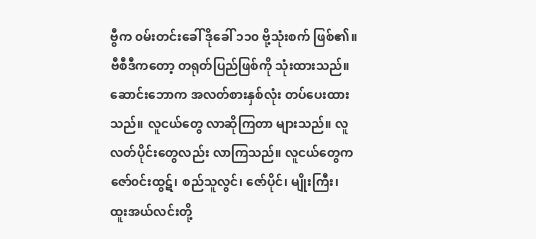ဗွီက ၀မ်းတင်းခေါ် ဒိုခေါ် ၁၁၀ ဗို့သုံးစက် ဖြစ်၏။ ဗီစီဒီကတော့ တရုတ်ပြည်ဖြစ်ကို သုံးထားသည်။ ဆောင်းဘောက အလတ်စားနှစ်လုံး တပ်ပေးထားသည်။ လူငယ်တွေ လာဆိုကြတာ များသည်။ လူလတ်ပိုင်းတွေလည်း လာကြသည်။ လူငယ်တွေက ဇော်၀င်းထွဋ်၊ စည်သူလွင်၊ ဇော်ပိုင်၊ မျိုးကြီး၊ ထူးအယ်လင်းတို့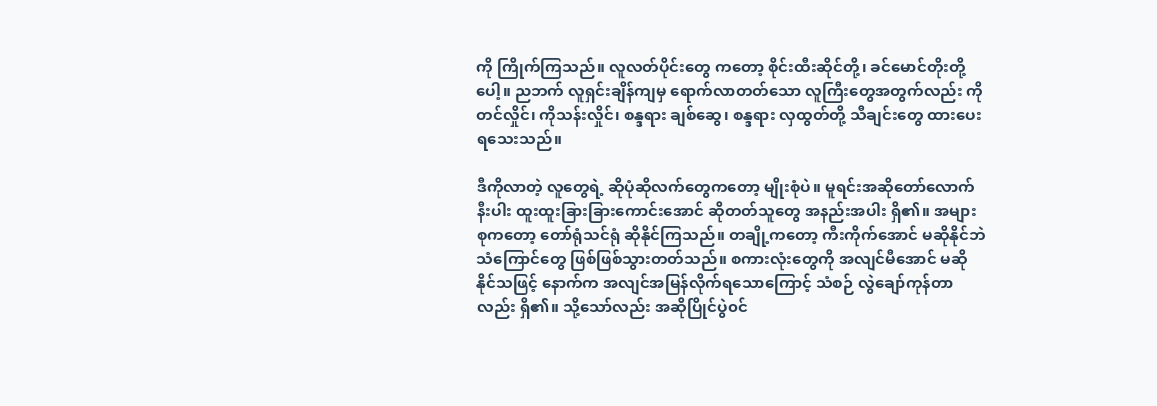ကို ကြိုက်ကြသည်။ လူလတ်ပိုင်းတွေ ကတော့ စိုင်းထီးဆိုင်တို့၊ ခင်မောင်တိုးတို့ပေါ့။ ညဘက် လူရှင်းချိန်ကျမှ ရောက်လာတတ်သော လူကြီးတွေအတွက်လည်း ကိုတင်လှိုင်၊ ကိုသန်းလှိုင်၊ စန္ဒရား ချစ်ဆွေ၊ စန္ဒရား လှထွတ်တို့ သီချင်းတွေ ထားပေးရသေးသည်။

ဒီကိုလာတဲ့ လူတွေရဲ့ ဆိုပုံဆိုလက်တွေကတော့ မျိုးစုံပဲ။ မူရင်းအဆိုတော်လောက်နီးပါး ထူးထူးခြားခြားကောင်းအောင် ဆိုတတ်သူတွေ အနည်းအပါး ရှိ၏။ အများစုကတော့ တော်ရုံသင်ရုံ ဆိုနိုင်ကြသည်။ တချို့ကတော့ ကီးကိုက်အောင် မဆိုနိုင်ဘဲ သံကြောင်တွေ ဖြစ်ဖြစ်သွားတတ်သည်။ စကားလုံးတွေကို အလျင်မီအောင် မဆိုနိုင်သဖြင့် နောက်က အလျင်အမြန်လိုက်ရသောကြောင့် သံစဉ် လွဲချော်ကုန်တာလည်း ရှိ၏။ သို့သော်လည်း အဆိုပြိုင်ပွဲ၀င်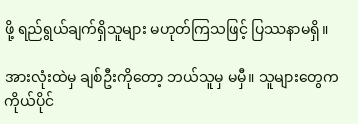ဖို့ ရည်ရွယ်ချက်ရှိသူများ မဟုတ်ကြသဖြင့် ပြဿနာမရှိ။

အားလုံးထဲမှ ချစ်ဦးကိုတော့ ဘယ်သူမှ မမှီ။ သူများတွေက ကိုယ်ပိုင်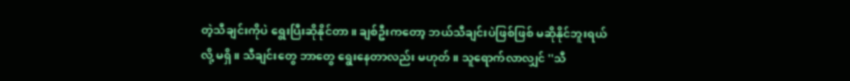တဲ့သီချင်းကိုပဲ ရွေးပြီးဆိုနိုင်တာ။ ချစ်ဦးကတော့ ဘယ်သီချင်းပဲဖြစ်ဖြစ် မဆိုနိုင်ဘူးရယ်လို့ မရှိ။ သီချင်းတွေ ဘာတွေ ရွေးနေတာလည်း မဟုတ်။ သူရောက်လာလျှင် ''သီ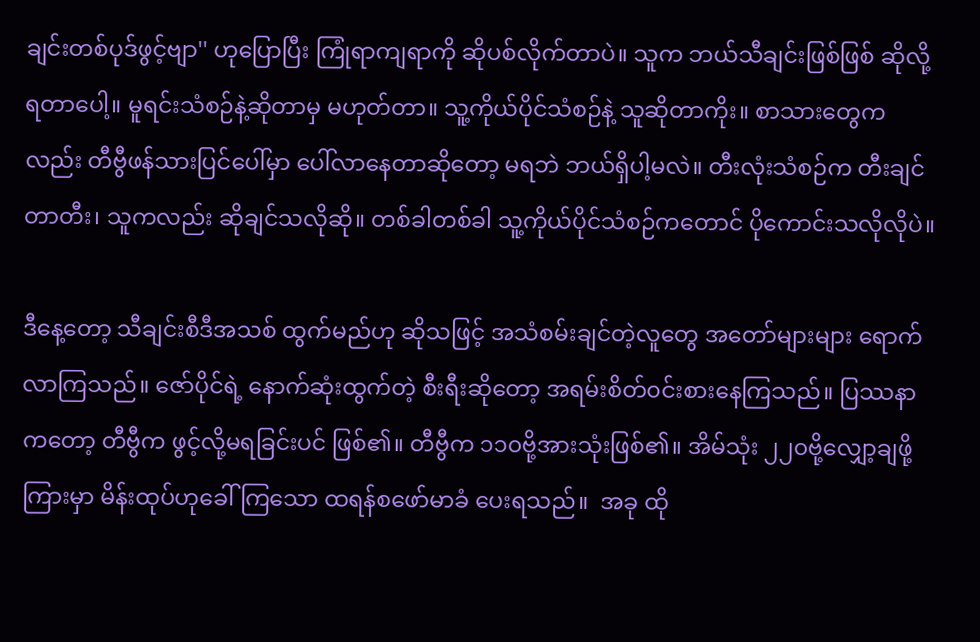ချင်းတစ်ပုဒ်ဖွင့်ဗျာ'' ဟုပြောပြီး ကြုံရာကျရာကို ဆိုပစ်လိုက်တာပဲ။ သူက ဘယ်သီချင်းဖြစ်ဖြစ် ဆိုလို့ရတာပေါ့။ မူရင်းသံစဉ်နဲ့ဆိုတာမှ မဟုတ်တာ။ သူ့ကိုယ်ပိုင်သံစဉ်နဲ့ သူဆိုတာကိုး။ စာသားတွေကလည်း တီဗွီဖန်သားပြင်ပေါ်မှာ ပေါ်လာနေတာဆိုတော့ မရဘဲ ဘယ်ရှိပါ့မလဲ။ တီးလုံးသံစဉ်က တီးချင်တာတီး၊ သူကလည်း ဆိုချင်သလိုဆို။ တစ်ခါတစ်ခါ သူ့ကိုယ်ပိုင်သံစဉ်ကတောင် ပိုကောင်းသလိုလိုပဲ။

ဒီနေ့တော့ သီချင်းစီဒီအသစ် ထွက်မည်ဟု ဆိုသဖြင့် အသံစမ်းချင်တဲ့လူတွေ အတော်များများ ရောက်လာကြသည်။ ဇော်ပိုင်ရဲ့ နောက်ဆုံးထွက်တဲ့ စီးရီးဆိုတော့ အရမ်းစိတ်၀င်းစားနေကြသည်။ ပြဿနာကတော့ တီဗွီက ဖွင့်လို့မရခြင်းပင် ဖြစ်၏။ တီဗွီက ၁၁၀ဗို့အားသုံးဖြစ်၏။ အိမ်သုံး ၂၂၀ဗို့လျှော့ချဖို့ ကြားမှာ မိန်းထုပ်ဟုခေါ်ကြသော ထရန်စဖော်မာခံ ပေးရသည်။  အခု ထို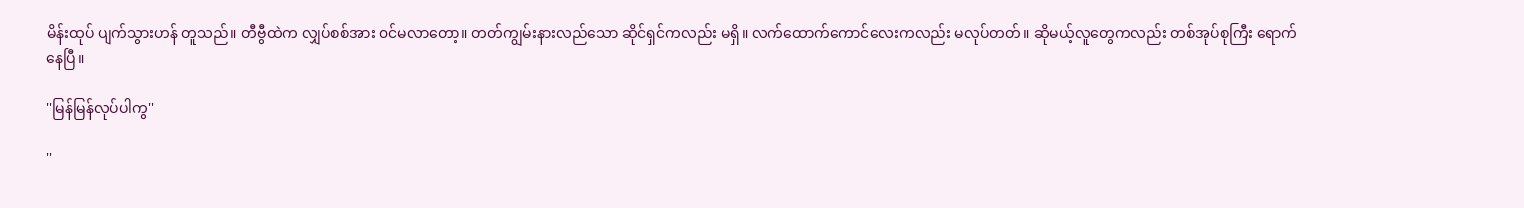မိန်းထုပ် ပျက်သွားဟန် တူသည်။ တီဗွီထဲက လျှပ်စစ်အား ၀င်မလာတော့။ တတ်ကျွမ်းနားလည်သော ဆိုင်ရှင်ကလည်း မရှိ။ လက်ထောက်ကောင်လေးကလည်း မလုပ်တတ်။ ဆိုမယ့်လူတွေကလည်း တစ်အုပ်စုကြီး ရောက်နေပြီ။

''မြန်မြန်လုပ်ပါကွ''

''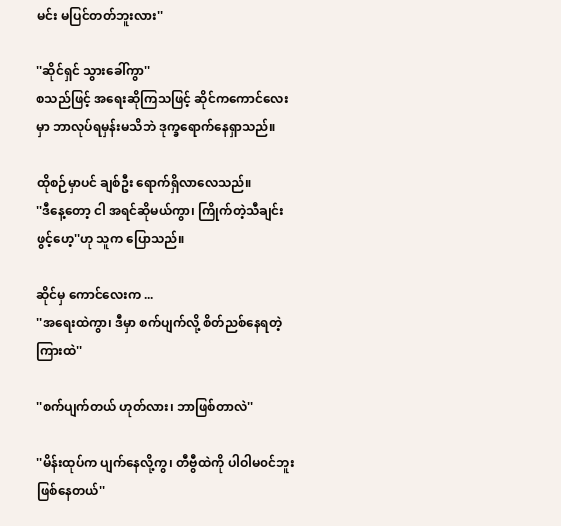မင်း မပြင်တတ်ဘူးလား''

''ဆိုင်ရှင် သွားခေါ်ကွာ''
စသည်ဖြင့် အရေးဆိုကြသဖြင့် ဆိုင်ကကောင်လေးမှာ ဘာလုပ်ရမှန်းမသိဘဲ ဒုက္ခရောက်နေရှာသည်။

ထိုစဉ်မှာပင် ချစ်ဦး ရောက်ရှိလာလေသည်။
''ဒီနေ့တော့ ငါ အရင်ဆိုမယ်ကွာ၊ ကြိုက်တဲ့သီချင်းဖွင့်ဟေ့''ဟု သူက ပြောသည်။

ဆိုင်မှ ကောင်လေးက ...
''အရေးထဲကွာ၊ ဒီမှာ စက်ပျက်လို့ စိတ်ညစ်နေရတဲ့ကြားထဲ''

''စက်ပျက်တယ် ဟုတ်လား၊ ဘာဖြစ်တာလဲ''

''မိန်းထုပ်က ပျက်နေလို့ကွ၊ တီဗွီထဲကို ပါဝါမ၀င်ဘူး ဖြစ်နေတယ်''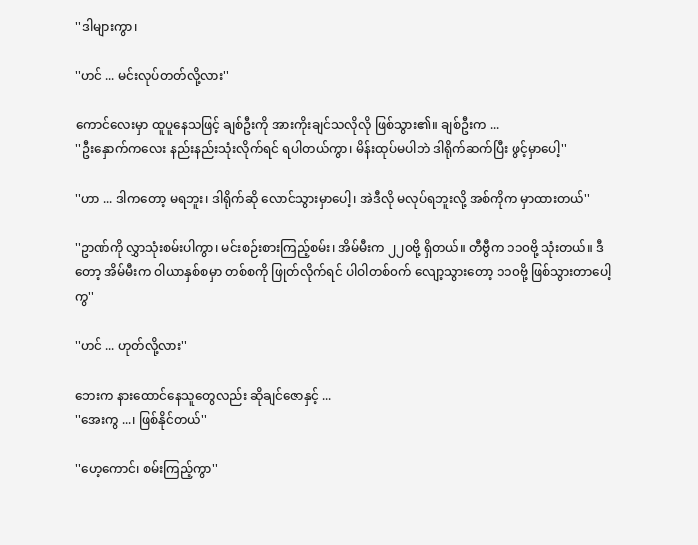''ဒါများကွာ၊

''ဟင် ... မင်းလုပ်တတ်လို့လား''

ကောင်လေးမှာ ထူပူနေသဖြင့် ချစ်ဦးကို အားကိုးချင်သလိုလို ဖြစ်သွား၏။ ချစ်ဦးက ...
''ဦးနှောက်ကလေး နည်းနည်းသုံးလိုက်ရင် ရပါတယ်ကွာ၊ မိန်းထုပ်မပါဘဲ ဒါရိုက်ဆက်ပြီး ဖွင့်မှာပေါ့''

''ဟာ ... ဒါကတော့ မရဘူး၊ ဒါရိုက်ဆို လောင်သွားမှာပေါ့၊ အဲဒီလို မလုပ်ရဘူးလို့ အစ်ကိုက မှာထားတယ်''

''ဥာဏ်ကို လွှာသုံးစမ်းပါကွာ၊ မင်းစဉ်းစားကြည့်စမ်း၊ အိမ်မီးက ၂၂၀ဗို့ ရှိတယ်။ တီဗွီက ၁၁၀ဗို့ သုံးတယ်။ ဒီတော့ အိမ်မီးက ဝါယာနှစ်စမှာ တစ်စကို ဖြုတ်လိုက်ရင် ပါဝါတစ်၀က် လျော့သွားတော့ ၁၁၀ဗို့ ဖြစ်သွားတာပေါ့ကွ''

''ဟင် ... ဟုတ်လို့လား''

ဘေးက နားထောင်နေသူတွေလည်း ဆိုချင်ဇောနှင့် ...
''အေးကွ ...၊ ဖြစ်နိုင်တယ်''

''ဟေ့ကောင်၊ စမ်းကြည့်ကွာ''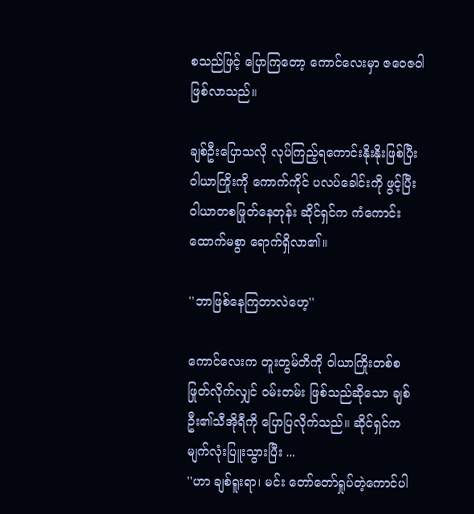စသည်ဖြင့် ပြောကြတော့ ကောင်လေးမှာ ဇဝေဇ၀ါ ဖြစ်လာသည်။

ချစ်ဦးပြောသလို လုပ်ကြည့်ရကောင်းနိုးနိုးဖြစ်ပြီး ဝါယာကြိုးကို ကောက်ကိုင် ပလပ်ခေါင်းကို ဖွင့်ပြီး ဝါယာတစဖြုတ်နေတုန်း ဆိုင်ရှင်က ကံကောင်းထောက်မစွာ ရောက်ရှိလာ၏။

''ဘာဖြစ်နေကြတာလဲဟေ့''

ကောင်လေးက တူးတွမ်တိကို ဝါယာကြိုးတစ်စဖြုတ်လိုက်လျှင် ၀မ်းတမ်း ဖြစ်သည်ဆိုသော ချစ်ဦး၏သီအိုရီကို ပြောပြလိုက်သည်။ ဆိုင်ရှင်က မျက်လုံးပြူးသွားပြီး ...
''ဟာ ချစ်ရူးရာ၊ မင်း တော်တော်ရှုပ်တဲ့ကောင်ပါ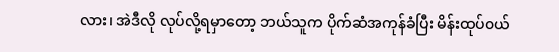လား၊ အဲဒီလို လုပ်လို့ရမှာတော့ ဘယ်သူက ပိုက်ဆံအကုန်ခံပြီး မိန်းထုပ်၀ယ်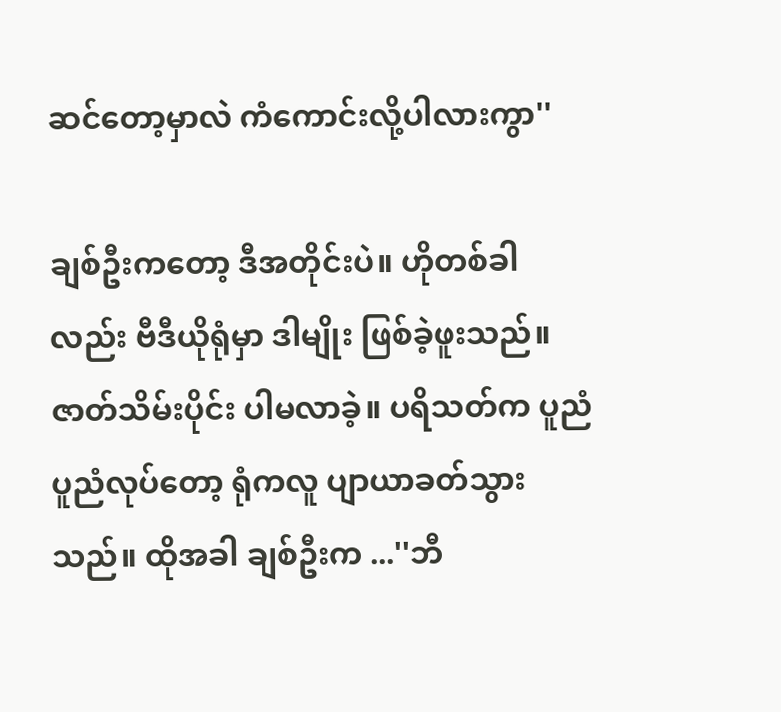ဆင်တော့မှာလဲ ကံကောင်းလို့ပါလားကွာ''

ချစ်ဦးကတော့ ဒီအတိုင်းပဲ။ ဟိုတစ်ခါလည်း ဗီဒီယိုရုံမှာ ဒါမျိုး ဖြစ်ခဲ့ဖူးသည်။ ဇာတ်သိမ်းပိုင်း ပါမလာခဲ့။ ပရိသတ်က ပူညံပူညံလုပ်တော့ ရုံကလူ ပျာယာခတ်သွားသည်။ ထိုအခါ ချစ်ဦးက ...''ဘီ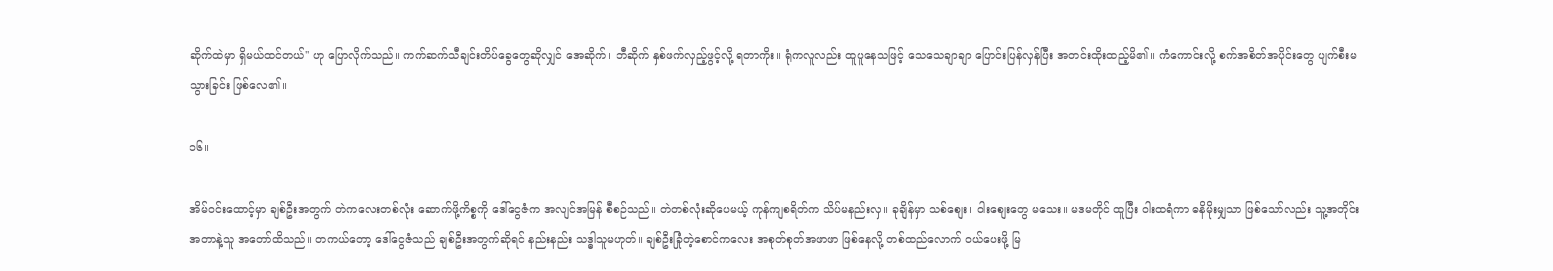ဆိုက်ထဲမှာ ရှိမယ်ထင်တယ်'' ဟု ပြောလိုက်သည်။ ကက်ဆက်သီချင်းတိပ်ခွေတွေဆိုလျှင် အေဆိုက်၊ ဘီဆိုက် နှစ်ဖက်လှည့်ဖွင့်လို့ ရတာကိုး။ ရုံကလူလည်း ထူပူနေသဖြင့် သေသေချာချာ ပြောင်းပြန်လှန်ပြီး အတင်းထိုးထည့်မိ၏။ ကံကောင်းလို့ စက်အစိတ်အပိုင်းတွေ ပျက်စီးမသွားခြင်း ဖြစ်လေ၏။

၁၆။

အိမ်၀င်းထောင့်မှာ ချစ်ဦးအတွက် တဲကလေးတစ်လုံး ဆောက်ဖို့ကိစ္စကို ဒေါ်ငွေဇံက အလျင်အမြန် စီစဉ်သည်။ တဲတစ်လုံးဆိုပေမယ့် ကုန်ကျစရိတ်က သိပ်မနည်းလှ။ ခုချိန်မှာ သစ်စျေး၊ ဝါးစျေးတွေ မသေး။ မဒမတိုင် ထူပြီး ဝါးထရံကာ ဓနိမိုးမျှသာ ဖြစ်သော်လည်း သူ့အတိုင်းအတာနဲ့သူ အတော်ထိသည်။ တကယ်တော့ ဒေါ်ငွေဇံသည် ချစ်ဦးအတွက်ဆိုရင် နည်းနည်း သဒ္ဓါသူမဟုတ်။ ချစ်ဦးခြုံတဲ့စောင်ကလေး အစုတ်စုတ်အဖာဖာ ဖြစ်နေလို့ တစ်ထည်လောက် ၀ယ်ပေးဖို့ မြ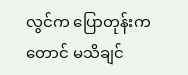လွင်က ပြောတုန်းကတောင် မသိချင်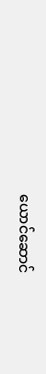ယောင်ဆောင်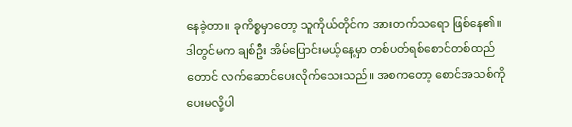နေခဲ့တာ။ ခုကိစ္စမှာတော့ သူကိုယ်တိုင်က အားတက်သရော ဖြစ်နေ၏။ ဒါတွင်မက ချစ်ဦး အိမ်ပြောင်းမယ့်နေ့မှာ တစ်ပတ်ရစ်စောင်တစ်ထည်တောင် လက်ဆောင်ပေးလိုက်သေးသည်။ အစကတော့ စောင်အသစ်ကို ပေးမလို့ပါ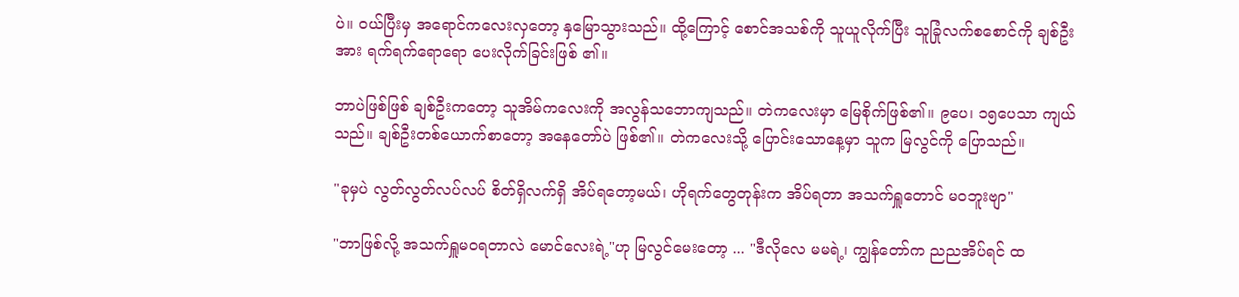ပဲ။ ၀ယ်ပြီးမှ အရောင်ကလေးလှတော့ နှမြောသွားသည်။ ထို့ကြောင့် စောင်အသစ်ကို သူယူလိုက်ပြီး သူခြုံလက်စစောင်ကို ချစ်ဦးအား ရက်ရက်ရောရော ပေးလိုက်ခြင်းဖြစ် ၏။

ဘာပဲဖြစ်ဖြစ် ချစ်ဦးကတော့ သူအိမ်ကလေးကို အလွန်သဘောကျသည်။ တဲကလေးမှာ မြေစိုက်ဖြစ်၏။ ၉ပေ၊ ၁၅ပေသာ ကျယ်သည်။ ချစ်ဦးတစ်ယောက်စာတော့ အနေတော်ပဲ ဖြစ်၏။ တဲကလေးသို့ ပြောင်းသောနေ့မှာ သူက မြလွင်ကို ပြောသည်။

"ခုမှပဲ လွတ်လွတ်လပ်လပ် စိတ်ရှိလက်ရှိ အိပ်ရတော့မယ်၊ ဟိုရက်တွေတုန်းက အိပ်ရတာ အသက်ရှူတောင် မ၀ဘူးဗျာ"

"ဘာဖြစ်လို့ အသက်ရှူမ၀ရတာလဲ မောင်လေးရဲ့"ဟု မြလွင်မေးတော့ ... "ဒီလိုလေ မမရဲ့၊ ကျွန်တော်က ညညအိပ်ရင် ထ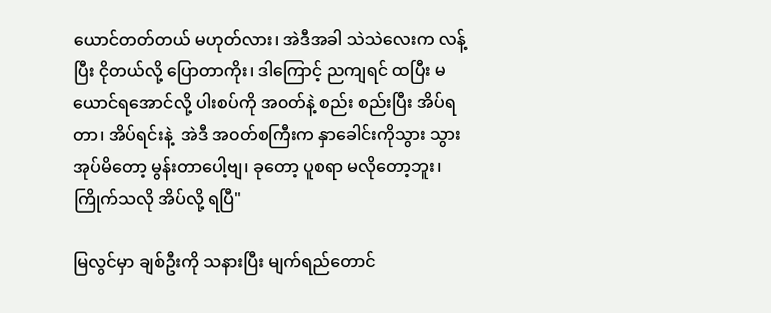ယောင်တတ်တယ် မဟုတ်လား၊ အဲဒီအခါ သဲသဲလေးက လန့်ပြီး ငိုတယ်လို့ ပြောတာကိုး၊ ဒါကြောင့် ညကျရင် ထပြီး မယောင်ရအောင်လို့ ပါးစပ်ကို အ၀တ်နဲ့ စည်း စည်းပြီး အိပ်ရတာ၊ အိပ်ရင်းနဲ့  အဲဒီ အ၀တ်စကြီးက နှာခေါင်းကိုသွား သွားအုပ်မိတော့ မွန်းတာပေါ့ဗျ၊ ခုတော့ ပူစရာ မလိုတော့ဘူး၊ ကြိုက်သလို အိပ်လို့ ရပြီ"

မြလွင်မှာ ချစ်ဦးကို သနားပြီး မျက်ရည်တောင်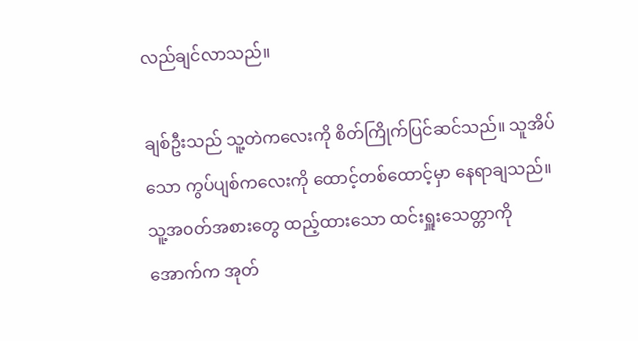လည်ချင်လာသည်။

ချစ်ဦးသည် သူ့တဲကလေးကို စိတ်ကြိုက်ပြင်ဆင်သည်။ သူအိပ်သော ကွပ်ပျစ်ကလေးကို ထောင့်တစ်ထောင့်မှာ နေရာချသည်။ သူ့အ၀တ်အစားတွေ ထည့်ထားသော ထင်းရှူးသေတ္တာကို အောက်က အုတ်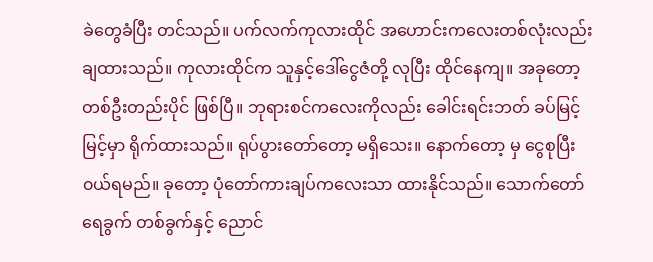ခဲတွေခံပြီး တင်သည်။ ပက်လက်ကုလားထိုင် အဟောင်းကလေးတစ်လုံးလည်း ချထားသည်။ ကုလားထိုင်က သူနှင့်ဒေါ်ငွေဇံတို့ လုပြီး ထိုင်နေကျ။ အခုတော့ တစ်ဦးတည်းပိုင် ဖြစ်ပြီ။ ဘုရားစင်ကလေးကိုလည်း ခေါင်းရင်းဘတ် ခပ်မြင့်မြင့်မှာ ရိုက်ထားသည်။ ရုပ်ပွားတော်တော့ မရှိသေး။ နောက်တော့ မှ ငွေစုပြီး ၀ယ်ရမည်။ ခုတော့ ပုံတော်ကားချပ်ကလေးသာ ထားနိုင်သည်။ သောက်တော်ရေခွက် တစ်ခွက်နှင့် ညောင်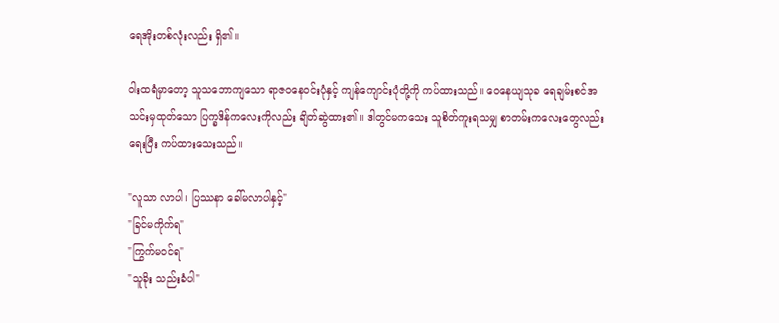ရေအိုးတစ်လုံးလည်း ရှိ၏။

၀ါးထရံမှာတော့ သူသဘောကျသော ရာဇဝနေ၀င်းပုံနှင့် ကျန်ကျောင်းပုံတို့ကို ကပ်ထားသည်။ ဝေနေယျသုခ ရေချမ်းစင်အသင်းမှထုတ်သော ပြက္ခဒိန်ကလေးကိုလည်း ချိတ်ဆွဲထား၏။ ဒါတွင်မကသေး သူစိတ်ကူးရသမျှ စာတမ်းကလေးတွေလည်း ရေးပြီး ကပ်ထားသေးသည်။

"လူသာ လာပါ၊ ပြဿနာ ခေါ်မလာပါနှင့်"
"ခြင်မကိုက်ရ"
"ကြွက်မ၀င်ရ"
"သူခိုး သည်းခံပါ"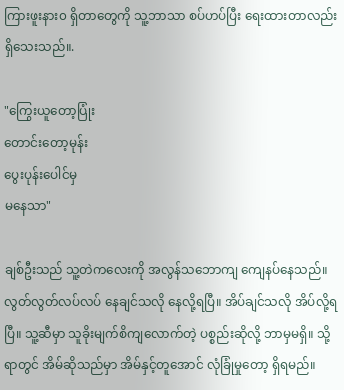ကြားဖူးနား၀ ရှိတာတွေကို သူ့ဘာသာ စပ်ဟပ်ပြီး ရေးထားတာလည်း ရှိသေးသည်။.

"ကြွေးယူတော့ပြုံး
တောင်းတော့မုန်း
ပွေးပုန်းပေါင်မှ
မနေသာ"

ချစ်ဦးသည် သူ့တဲကလေးကို အလွန်သဘောကျ ကျေနပ်နေသည်။ လွတ်လွတ်လပ်လပ် နေချင်သလို နေလို့ရပြီ။ အိပ်ချင်သလို အိပ်လို့ရပြီ။ သူ့ဆီမှာ သူခိုးမျက်စိကျလောက်တဲ့ ပစ္စည်းဆိုလို့ ဘာမှမရှိ။ သို့ရာတွင် အိမ်ဆိုသည်မှာ အိမ်နှင့်တူအောင် လုံခြုံမှုတော့ ရှိရမည်။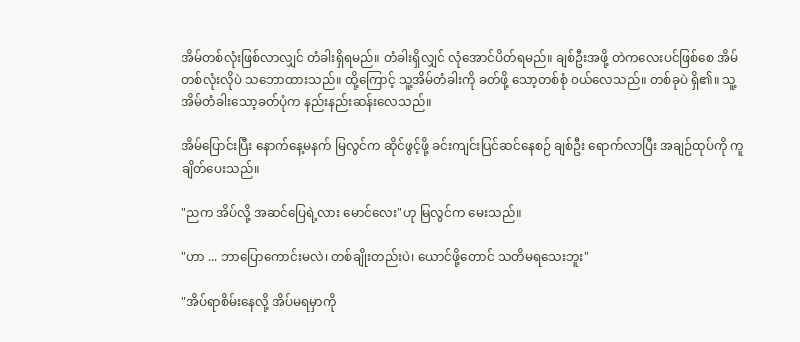အိမ်တစ်လုံးဖြစ်လာလျှင် တံခါးရှိရမည်။ တံခါးရှိလျှင် လုံအောင်ပိတ်ရမည်။ ချစ်ဦးအဖို့ တဲကလေးပင်ဖြစ်စေ အိမ်တစ်လုံးလိုပဲ သဘောထားသည်။ ထို့ကြောင့် သူ့အိမ်တံခါးကို ခတ်ဖို့ သော့တစ်စုံ ၀ယ်လေသည်။ တစ်ခုပဲ ရှိ၏။ သူ့အိမ်တံခါးသော့ခတ်ပုံက နည်းနည်းဆန်းလေသည်။

အိမ်ပြောင်းပြီး နောက်နေ့မနက် မြလွင်က ဆိုင်ဖွင့်ဖို့ ခင်းကျင်းပြင်ဆင်နေစဉ် ချစ်ဦး ရောက်လာပြီး အချဉ်ထုပ်ကို ကူချိတ်ပေးသည်။

"ညက အိပ်လို့ အဆင်ပြေရဲ့လား မောင်လေး"ဟု မြလွင်က မေးသည်။

"ဟာ ... ဘာပြောကောင်းမလဲ၊ တစ်ချိုးတည်းပဲ၊ ယောင်ဖို့တောင် သတိမရသေးဘူး"

"အိပ်ရာစိမ်းနေလို့ အိပ်မရမှာကို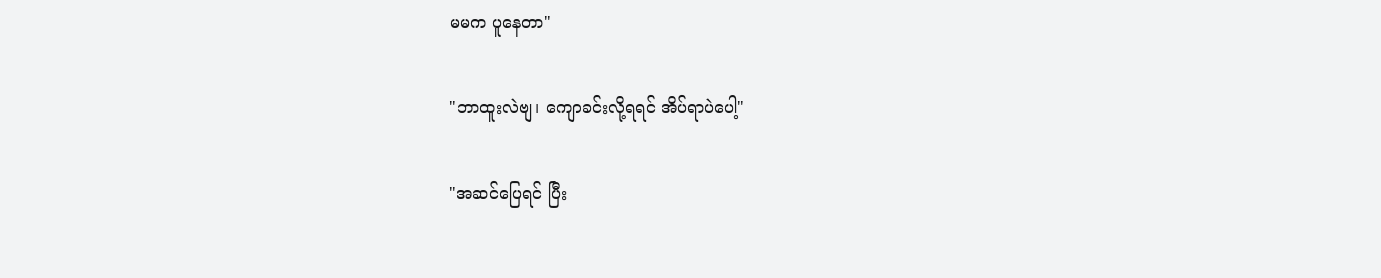မမက ပူနေတာ"

"ဘာထူးလဲဗျ၊ ကျောခင်းလို့ရရင် အိပ်ရာပဲပေါ့"

"အဆင်ပြေရင် ပြီး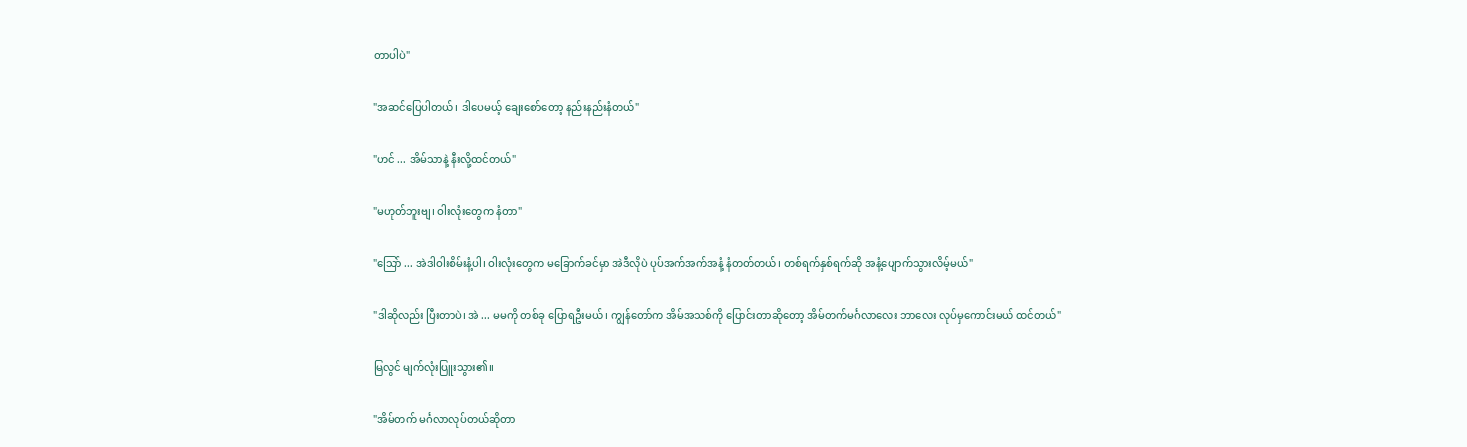တာပါပဲ"

"အဆင်ပြေပါတယ်၊ ဒါပေမယ့် ချေးစော်တော့ နည်းနည်းနံတယ်"

"ဟင် ... အိမ်သာနဲ့ နီးလို့ထင်တယ်"

"မဟုတ်ဘူးဗျ၊ ဝါးလုံးတွေက နံတာ"

"သြော် ... အဲဒါဝါးစိမ်းနံ့ပါ၊ ဝါးလုံးတွေက မခြောက်ခင်မှာ အဲဒီလိုပဲ ပုပ်အက်အက်အနံ့ နံတတ်တယ်၊ တစ်ရက်နှစ်ရက်ဆို အနံ့ပျောက်သွားလိမ့်မယ်"

"ဒါဆိုလည်း ပြီးတာပဲ၊ အဲ ... မမကို တစ်ခု ပြောရဦးမယ်၊ ကျွန်တော်က အိမ်အသစ်ကို ပြောင်းတာဆိုတော့ အိမ်တက်မင်္ဂလာလေး ဘာလေး လုပ်မှကောင်းမယ် ထင်တယ်"

မြလွင် မျက်လုံးပြူးသွား၏။

"အိမ်တက် မင်္ဂလာလုပ်တယ်ဆိုတာ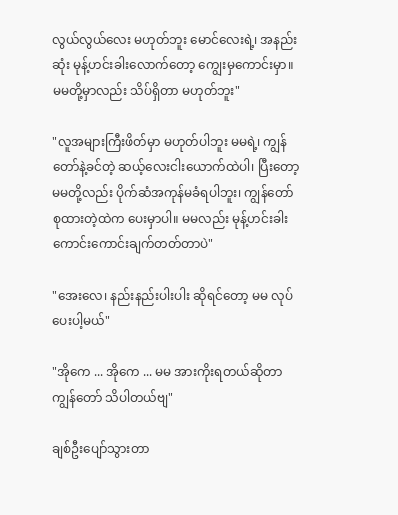လွယ်လွယ်လေး မဟုတ်ဘူး မောင်လေးရဲ့၊ အနည်းဆုံး မုန့်ဟင်းခါးလောက်တော့ ကျွေးမှကောင်းမှာ။ မမတို့မှာလည်း သိပ်ရှိတာ မဟုတ်ဘူး"

"လူအများကြီးဖိတ်မှာ မဟုတ်ပါဘူး မမရဲ့၊ ကျွန်တော်နဲ့ခင်တဲ့ ဆယ့်လေးငါးယောက်ထဲပါ၊ ပြီးတော့ မမတို့လည်း ပိုက်ဆံအကုန်မခံရပါဘူး၊ ကျွန်တော် စုထားတဲ့ထဲက ပေးမှာပါ။ မမလည်း မုန့်ဟင်းခါး ကောင်းကောင်းချက်တတ်တာပဲ"

"အေးလေ၊ နည်းနည်းပါးပါး ဆိုရင်တော့ မမ လုပ်ပေးပါ့မယ်"

"အိုကေ ... အိုကေ ... မမ အားကိုးရတယ်ဆိုတာ ကျွန်တော် သိပါတယ်ဗျ"

ချစ်ဦးပျော်သွားတာ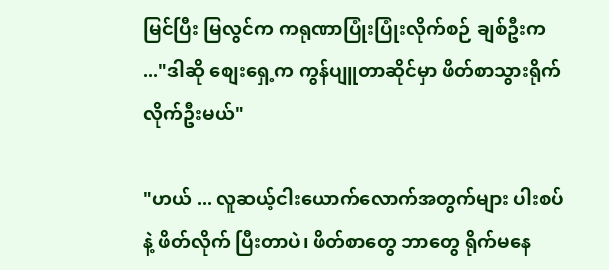မြင်ပြီး မြလွင်က ကရုဏာပြုံးပြုံးလိုက်စဉ် ချစ်ဦးက ..."ဒါဆို စျေးရှေ့က ကွန်ပျူတာဆိုင်မှာ ဖိတ်စာသွားရိုက်လိုက်ဦးမယ်"

"ဟယ် ... လူဆယ့်ငါးယောက်လောက်အတွက်များ ပါးစပ်နဲ့ ဖိတ်လိုက် ပြီးတာပဲ၊ ဖိတ်စာတွေ ဘာတွေ ရိုက်မနေ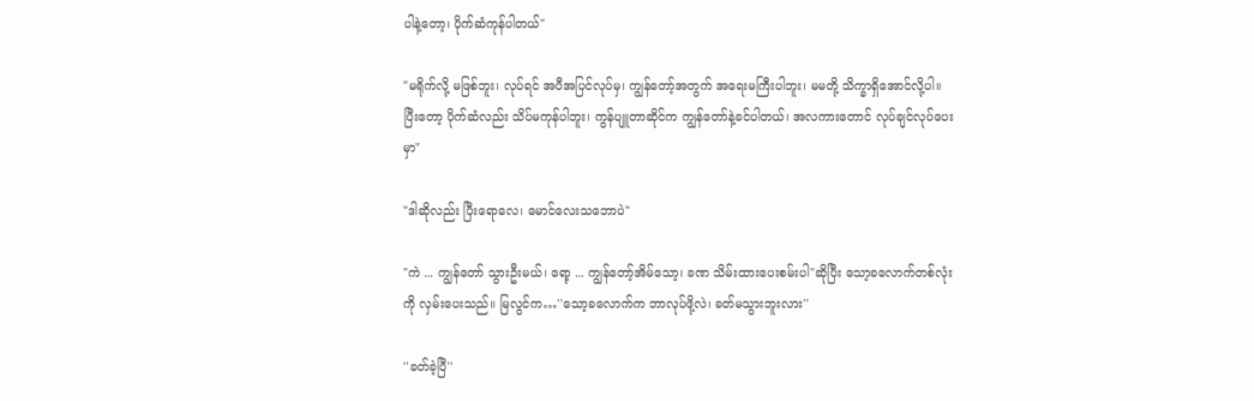ပါနဲ့တော့၊ ပိုက်ဆံကုန်ပါတယ်"

"မရိုက်လို့ မဖြစ်ဘူး၊ လုပ်ရင် အပီအပြင်လုပ်မှ၊ ကျွန်တော့်အတွက် အရေးမကြီးပါဘူး၊ မမတို့ သိက္ခာရှိအောင်လို့ပါ။ ပြီးတော့ ပိုက်ဆံလည်း သိပ်မကုန်ပါဘူး၊ ကွန်ပျူတာဆိုင်က ကျွန်တော်နဲ့ခင်ပါတယ်၊ အလကားတောင် လုပ်ချင်လုပ်ပေးမှာ"

"ဒါဆိုလည်း ပြီးရောလေ၊ မောင်လေးသဘောပဲ"

"ကဲ ... ကျွန်တော် သွားဦးမယ်၊ ရော့ ... ကျွန်တော့်အိမ်သော့၊ ခဏ သိမ်းထားပေးစမ်းပါ"ဆိုပြီး သော့ခလောက်တစ်လုံးကို လှမ်းပေးသည်။ မြလွင်က…''သော့ခလောက်က ဘာလုပ်ဖို့လဲ၊ ခတ်မသွားဘူးလား''

''ခတ်ခဲ့ပြီ''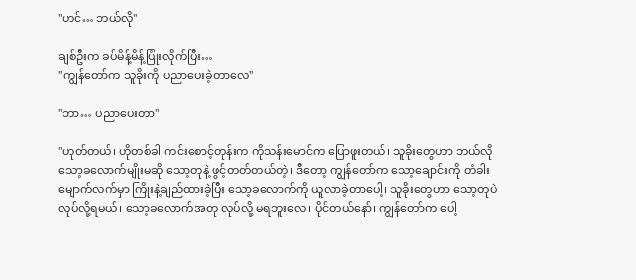''ဟင်… ဘယ်လို''

ချစ်ဦးက ခပ်မိန့်မိန့်ပြုံးလိုက်ပြီး…
''ကျွန်တော်က သူခိုးကို ပညာပေးခဲ့တာလေ''

''ဘာ… ပညာပေးတာ''

''ဟုတ်တယ်၊ ဟိုတစ်ခါ ကင်းစောင့်တုန်းက ကိုသန်းမောင်က ပြောဖူးတယ်၊ သူခိုးတွေဟာ ဘယ်လိုသော့ခလောက်မျိုးမဆို သော့တုနဲ့ ဖွင့်တတ်တယ်တဲ့၊ ဒီတော့ ကျွန်တော်က သော့ချောင်းကို တံခါးမျောက်လက်မှာ ကြိုးနဲ့ချည်ထားခဲ့ပြီး သော့ခလောက်ကို ယူလာခဲ့တာပေါ့၊ သူခိုးတွေဟာ သော့တုပဲလုပ်လို့ရမယ်၊ သော့ခလောက်အတု လုပ်လို့ မရဘူးလေ၊ ပိုင်တယ်နော်၊ ကျွန်တော်က ပေါ့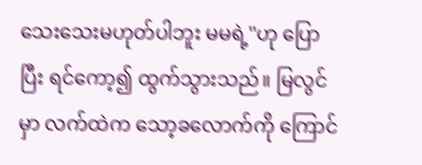သေးသေးမဟုတ်ပါဘူး မမရဲ့''ဟု ပြောပြီး ရင်ကော့၍ ထွက်သွားသည်။ မြလွင်မှာ လက်ထဲက သော့ခလောက်ကို ကြောင်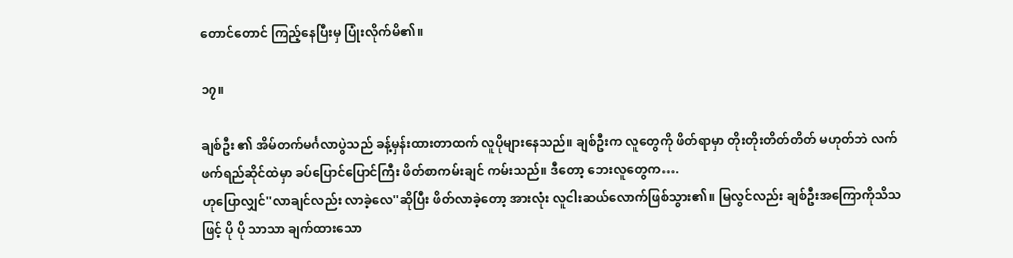တောင်တောင် ကြည့်နေပြီးမှ ပြုံးလိုက်မိ၏။

၁၇။

ချစ်ဦး ၏ အိမ်တက်မင်္ဂလာပွဲသည် ခန့်မှန်းထားတာထက် လူပိုများနေသည်။ ချစ်ဦးက လူတွေကို ဖိတ်ရာမှာ တိုးတိုးတိတ်တိတ် မဟုတ်ဘဲ လက်ဖက်ရည်ဆိုင်ထဲမှာ ခပ်ပြောင်ပြောင်ကြီး ဖိတ်စာကမ်းချင် ကမ်းသည်။ ဒီတော့ ဘေးလူတွေက….
ဟုပြောလျှင်''လာချင်လည်း လာခဲ့လေ''ဆိုပြီး ဖိတ်လာခဲ့တော့ အားလုံး လူငါးဆယ်လောက်ဖြစ်သွား၏။ မြလွင်လည်း ချစ်ဦးအကြောကိုသိသဖြင့် ပို ပို သာသာ ချက်ထားသော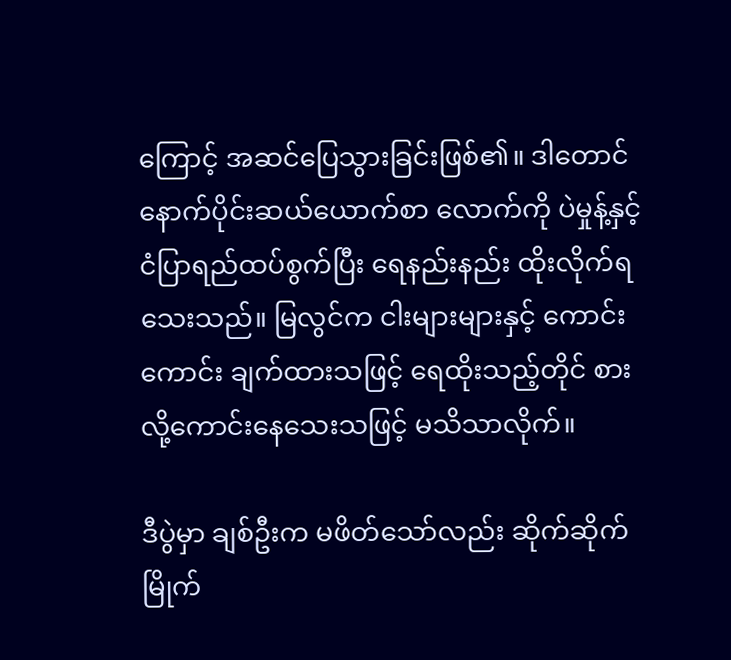ကြောင့် အဆင်ပြေသွားခြင်းဖြစ်၏။ ဒါတောင် နောက်ပိုင်းဆယ်ယောက်စာ လောက်ကို ပဲမှုန့်နှင့်ငံပြာရည်ထပ်စွက်ပြီး ရေနည်းနည်း ထိုးလိုက်ရသေးသည်။ မြလွင်က ငါးများများနှင့် ကောင်းကောင်း ချက်ထားသဖြင့် ရေထိုးသည့်တိုင် စားလို့ကောင်းနေသေးသဖြင့် မသိသာလိုက်။

ဒီပွဲမှာ ချစ်ဦးက မဖိတ်သော်လည်း ဆိုက်ဆိုက်မြိုက်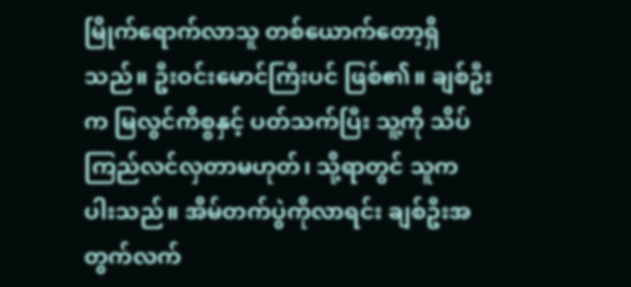မြိုက်ရောက်လာသူ တစ်ယောက်တော့ရှိသည်။ ဦးဝင်းမောင်ကြီးပင် ဖြစ်၏။ ချစ်ဦးက မြလွင်ကိစ္စနှင့် ပတ်သက်ပြီး သူ့ကို သိပ်ကြည်လင်လှတာမဟုတ်၊ သို့ရာတွင် သူက ပါးသည်။ အိမ်တက်ပွဲကိုလာရင်း ချစ်ဦးအတွက်လက်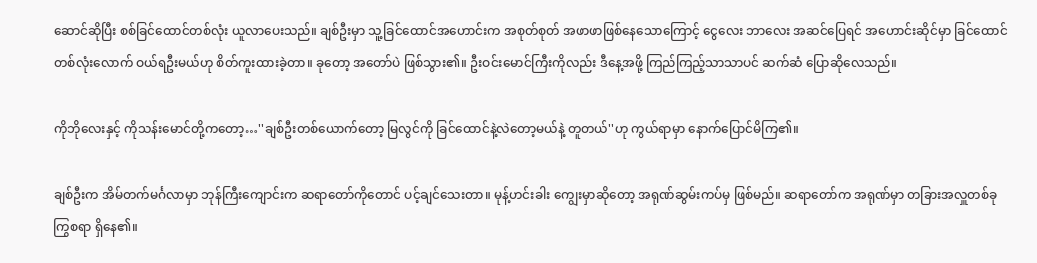ဆောင်ဆိုပြီး စစ်ခြင်ထောင်တစ်လုံး ယူလာပေးသည်။ ချစ်ဦးမှာ သူ့ခြင်ထောင်အဟောင်းက အစုတ်စုတ် အဖာဖာဖြစ်နေသောကြောင့် ငွေလေး ဘာလေး အဆင်ပြေရင် အဟောင်းဆိုင်မှာ ခြင်ထောင်တစ်လုံးလောက် ဝယ်ရဦးမယ်ဟု စိတ်ကူးထားခဲ့တာ။ ခုတော့ အတော်ပဲ ဖြစ်သွား၏။ ဦးဝင်းမောင်ကြီးကိုလည်း ဒီနေ့အဖို့ ကြည်ကြည့်သာသာပင် ဆက်ဆံ ပြောဆိုလေသည်။

ကိုဘိုလေးနှင့် ကိုသန်းမောင်တို့ကတော့…''ချစ်ဦးတစ်ယောက်တော့ မြလွင်ကို ခြင်ထောင်နဲ့လဲတော့မယ်နဲ့ တူတယ်''ဟု ကွယ်ရာမှာ နောက်ပြောင်မိကြ၏။

ချစ်ဦးက အိမ်တက်မင်္ဂလာမှာ ဘုန်ကြီးကျောင်းက ဆရာတော်ကိုတောင် ပင့်ချင်သေးတာ။ မုန့်ဟင်းခါး ကျွေးမှာဆိုတော့ အရုဏ်ဆွမ်းကပ်မှ ဖြစ်မည်။ ဆရာတော်က အရုဏ်မှာ တခြားအလှူတစ်ခု ကြွစရာ ရှိနေ၏။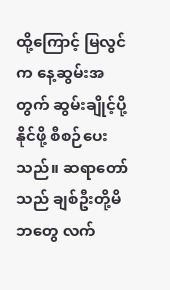ထို့ကြောင့် မြလွင်က နေ့ဆွမ်းအတွက် ဆွမ်းချိုင့်ပို့နိုင်ဖို့ စီစဉ်ပေးသည်။ ဆရာတော်သည် ချစ်ဦးတို့မိဘတွေ လက်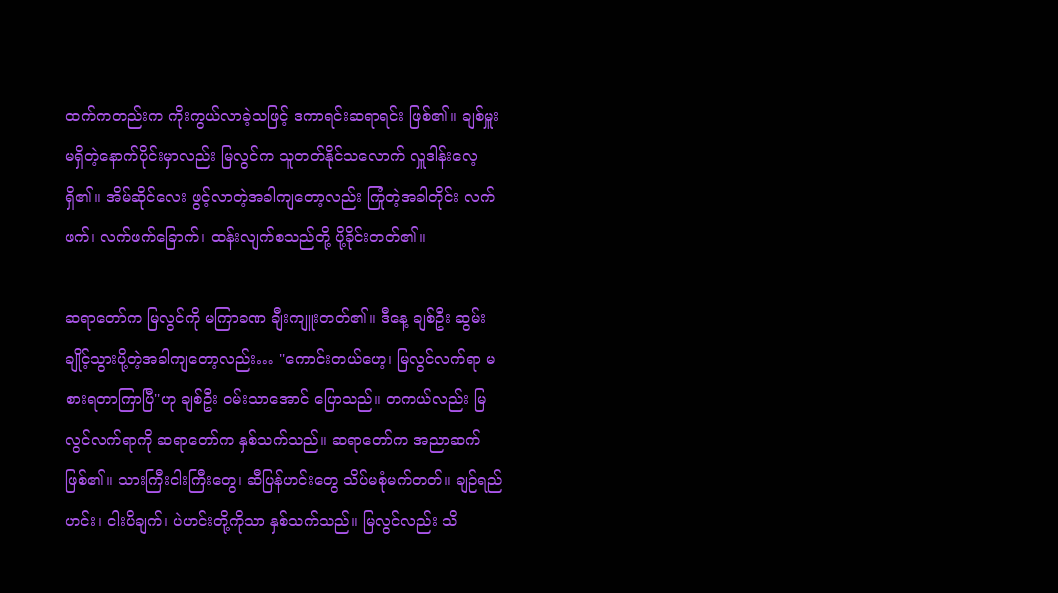ထက်ကတည်းက ကိုးကွယ်လာခဲ့သဖြင့် ဒကာရင်းဆရာရင်း ဖြစ်၏။ ချစ်မှူးမရှိတဲ့နောက်ပိုင်းမှာလည်း မြလွင်က သူတတ်နိုင်သလောက် လှူဒါန်းလေ့ရှိ၏။ အိမ်ဆိုင်လေး ဖွင့်လာတဲ့အခါကျတော့လည်း ကြုံတဲ့အခါတိုင်း လက်ဖက်၊ လက်ဖက်ခြောက်၊ ထန်းလျက်စသည်တို့ ပို့ခိုင်းတတ်၏။

ဆရာတော်က မြလွင်ကို မကြာခဏ ချီးကျူးတတ်၏။ ဒီနေ့ ချစ်ဦး ဆွမ်းချိုင့်သွားပို့တဲ့အခါကျတော့လည်း… ''ကောင်းတယ်ဟေ့၊ မြလွင်လက်ရာ မစားရတာကြာပြီ''ဟု ချစ်ဦး ဝမ်းသာအောင် ပြောသည်။ တကယ်လည်း မြလွင်လက်ရာကို ဆရာတော်က နှစ်သက်သည်။ ဆရာတော်က အညာဆက်ဖြစ်၏။ သားကြီးငါးကြီးတွေ၊ ဆီပြန်ဟင်းတွေ သိပ်မစုံမက်တတ်။ ချဉ်ရည်ဟင်း၊ ငါးပိချက်၊ ပဲဟင်းတို့ကိုသာ နှစ်သက်သည်။ မြလွင်လည်း သိ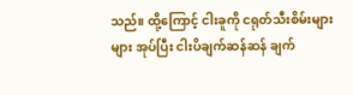သည်။ ထို့ကြောင့် ငါးခူကို ငရုတ်သီးစိမ်းများများ အုပ်ပြီး ငါးပိချက်ဆန်ဆန် ချက်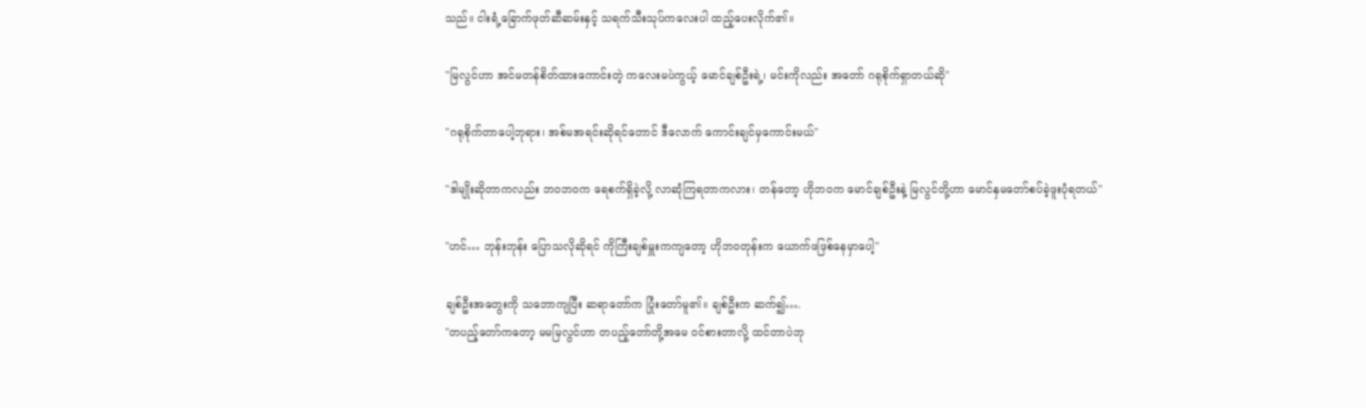သည်။ ငါးရံ့ခြောက်ဖုတ်ဆီဆမ်းနှင့် သရက်သီးသုပ်ကလေးပါ ထည့်ပေးလိုက်၏။

''မြလွင်ဟာ အင်မတန်စိတ်ထားကောင်းတဲ့ ကလေးမပဲကွယ့် မောင်ချစ်ဦးရဲ့၊ မင်းကိုလည်း အတော် ဂရုစိုက်ရှာတယ်ဆို''

''ဂရုစိုက်တာပေါ့ဘုရား၊ အစ်မအရင်းဆိုရင်တောင် ဒီလောက် ကောင်းချင်မှကောင်းမယ်''

''ဒါမျိုးဆိုတာကလည်း ဘဝဘဝက ရေစက်ရှိခဲ့လို့ လာဆုံကြရတာကလား၊ တန်တော့ ဟိုဘဝက မောင်ချစ်ဦးနဲ့ မြလွင်တို့ဟာ မောင်နှမတော်စပ်ခဲ့ဖူးပုံရတယ်''

''ဟင်… ဘုန်းဘုန်း ပြောသလိုဆိုရင် ကိုကြီးချစ်မှူးကကျတော့ ဟိုဘဝတုန်းက ယောက်ဖဖြစ်နေမှာပေါ့''

ချစ်ဦးအတွေးကို သဘောကျပြီး ဆရာတော်က ပြုံးတော်မူ၏။ ချစ်ဦးက ဆက်၍….
''တပည့်တော်ကတော့ မမမြလွင်ဟာ တပည့်တော်တို့အမေ ဝင်စားတာလို့ ထင်တာပဲဘု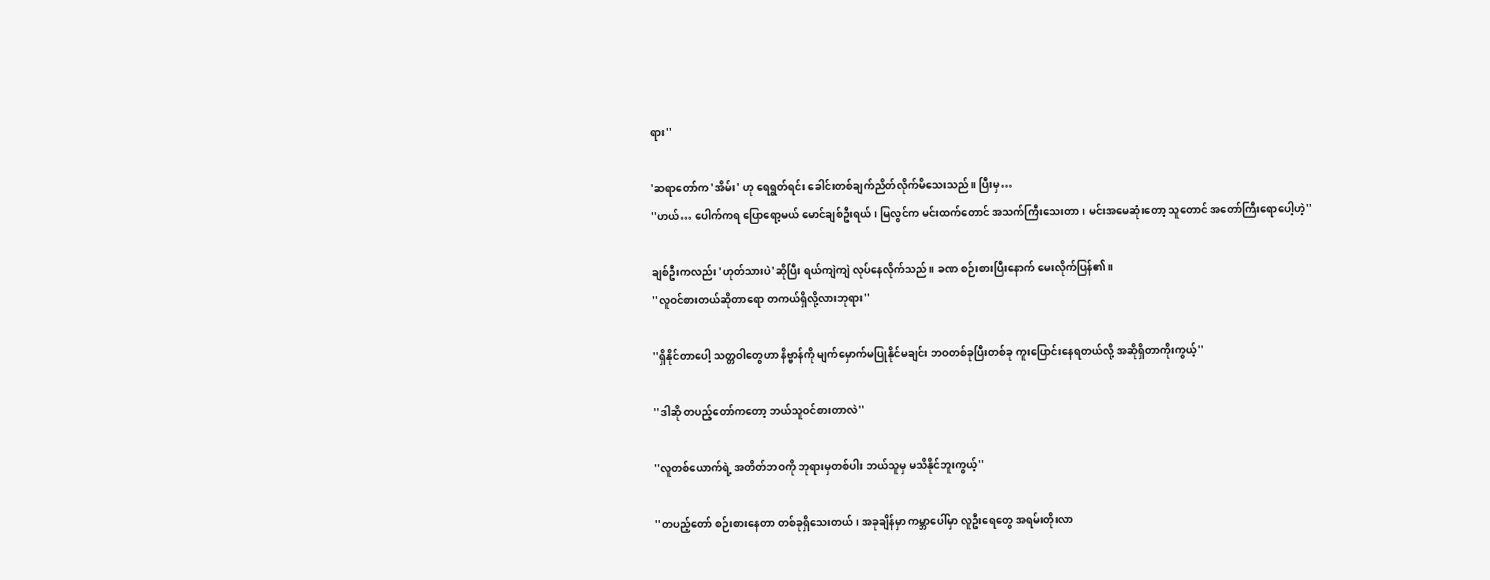ရား''

'ဆရာတော်က 'အိမ်း' ဟု ရေရွတ်ရင်း ခေါင်းတစ်ချက်ညိတ်လိုက်မိသေးသည်။ ပြီးမှ…
''ဟယ်… ပေါက်ကရ ပြောရော့မယ် မောင်ချစ်ဦးရယ်၊ မြလွင်က မင်းထက်တောင် အသက်ကြီးသေးတာ၊ မင်းအမေဆုံးတော့ သူတောင် အတော်ကြီးရောပေါ့ဟဲ့''

ချစ်ဦးကလည်း 'ဟုတ်သားပဲ'ဆိုပြီး ရယ်ကျဲကျဲ လုပ်နေလိုက်သည်။ ခဏ စဉ်းစားပြီးနောက် မေးလိုက်ပြန်၏။
''လူဝင်စားတယ်ဆိုတာရော တကယ်ရှိလို့လားဘုရား''

''ရှိနိုင်တာပေါ့ သတ္တဝါတွေဟာ နိဗ္ဗာန်ကို မျက်မှောက်မပြုနိုင်မချင်း ဘဝတစ်ခုပြီးတစ်ခု ကူးပြောင်းနေရတယ်လို့ အဆိုရှိတာကိုးကွယ့်''

''ဒါဆို တပည့်တော်ကတော့ ဘယ်သူဝင်စားတာလဲ''

''လူတစ်ယောက်ရဲ့ အတိတ်ဘဝကို ဘုရားမှတစ်ပါး ဘယ်သူမှ မသိနိုင်ဘူးကွယ့်''

''တပည့်တော် စဉ်းစားနေတာ တစ်ခုရှိသေးတယ်၊ အခုချိန်မှာ ကမ္ဘာပေါ်မှာ လူဦးရေတွေ အရမ်းတိုးလာ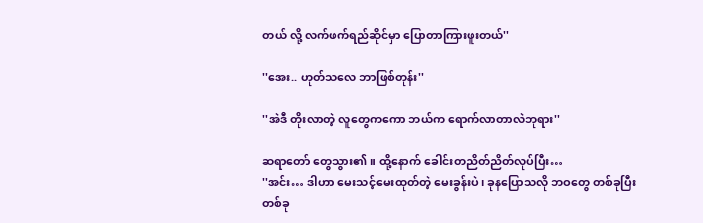တယ် လို့ လက်ဖက်ရည်ဆိုင်မှာ ပြောတာကြားဖူးတယ်''

''အေး.. ဟုတ်သလေ ဘာဖြစ်တုန်း''

''အဲဒီ တိုးလာတဲ့ လူတွေကကော ဘယ်က ရောက်လာတာလဲဘုရား''

ဆရာတော် တွေသွား၏။ ထို့နောက် ခေါင်းတညိတ်ညိတ်လုပ်ပြီး…
''အင်း… ဒါဟာ မေးသင့်မေးထုတ်တဲ့ မေးခွန်းပဲ၊ ခုနပြောသလို ဘဝတွေ တစ်ခုပြီးတစ်ခု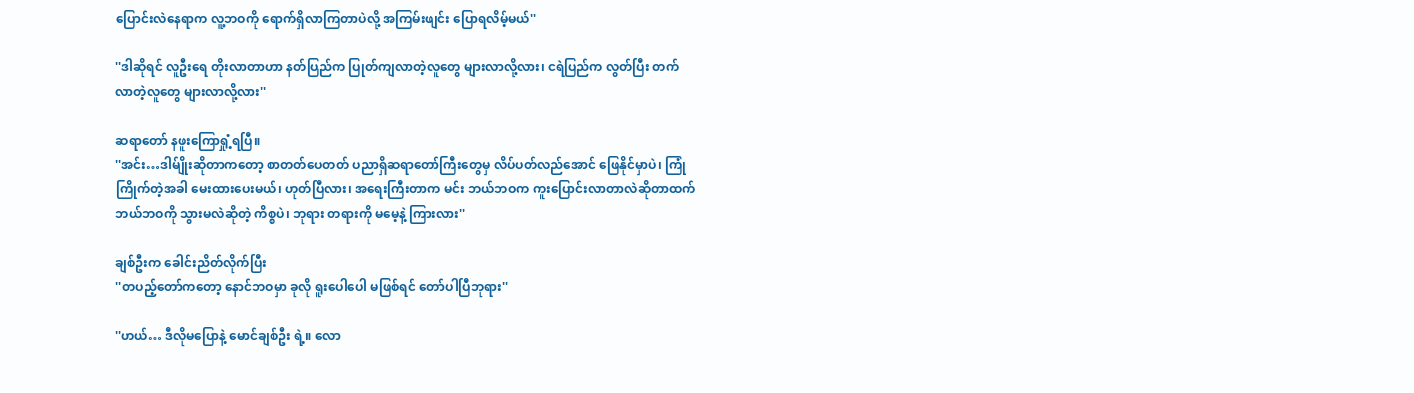ပြောင်းလဲနေရာက လူ့ဘဝကို ရောက်ရှိလာကြတာပဲလို့ အကြမ်းဖျင်း ပြောရလိမ့်မယ်''

''ဒါဆိုရင် လူဦးရေ တိုးလာတာဟာ နတ်ပြည်က ပြုတ်ကျလာတဲ့လူတွေ များလာလို့လား၊ ငရဲပြည်က လွတ်ပြီး တက်လာတဲ့လူတွေ များလာလို့လား''

ဆရာတော် နဖူးကြောရှုံ့ရပြီ။
''အင်း…ဒါမ်ျိုးဆိုတာကတော့ စာတတ်ပေတတ် ပညာရှိဆရာတော်ကြီးတွေမှ လိပ်ပတ်လည်အောင် ဖြေနိုင်မှာပဲ၊ ကြုံကြိုက်တဲ့အခါ မေးထားပေးမယ်၊ ဟုတ်ပြီလား၊ အရေးကြီးတာက မင်း ဘယ်ဘဝက ကူးပြောင်းလာတာလဲဆိုတာထက် ဘယ်ဘဝကို သွားမလဲဆိုတဲ့ ကိစ္စပဲ၊ ဘုရား တရားကို မမေ့နဲ့ ကြားလား''

ချစ်ဦးက ခေါင်းညိတ်လိုက်ပြီး
''တပည့်တော်ကတော့ နောင်ဘဝမှာ ခုလို ရူးပေါပေါ မဖြစ်ရင် တော်ပါပြီဘုရား''

''ဟယ်… ဒီလိုမပြောနဲ့ မောင်ချစ်ဦး ရဲ့။ လော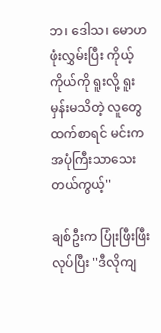ဘ၊ ဒေါသ၊ မောဟ ဖုံးလွှမ်းပြီး ကိုယ့်ကိုယ်ကို ရူးလို့ ရူးမှန်းမသိတဲ့ လူတွေထက်စာရင် မင်းက အပုံကြီးသာသေးတယ်ကွယ့်''

ချစ်ဦးက ပြုံးဖြီးဖြီးလုပ်ပြီး ''ဒီလိုကျ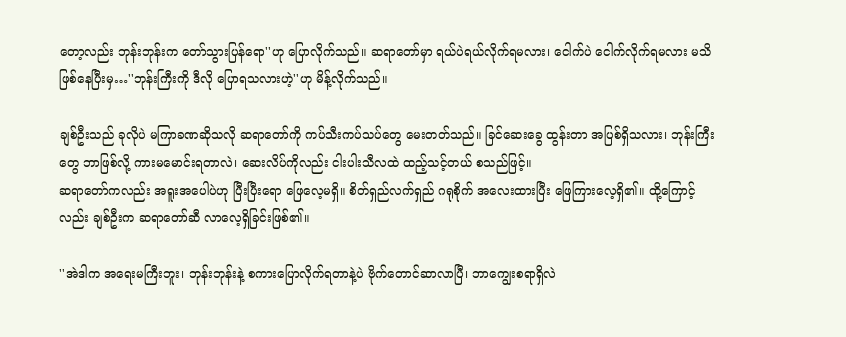တော့လည်း ဘုန်းဘုန်းက တော်သွားပြန်ရော''ဟု ပြောလိုက်သည်။ ဆရာတော်မှာ ရယ်ပဲရယ်လိုက်ရမလား၊ ငေါက်ပဲ ငေါက်လိုက်ရမလား မသိ ဖြစ်နေပြီးမှ…''ဘုန်းကြီးကို ဒီလို ပြောရသလားဟဲ့''ဟု မိန့်လိုက်သည်။

ချစ်ဦးသည် ခုလိုပဲ မကြာခဏဆိုသလို ဆရာတော်ကို ကပ်သီးကပ်သပ်တွေ မေးတတ်သည်။ ခြင်ဆေးခွေ ထွန်းတာ အပြစ်ရှိသလား၊ ဘုန်းကြီးတွေ ဘာဖြစ်လို့ ကားမမောင်းရတာလဲ၊ ဆေးလိပ်ကိုလည်း ငါးပါးသီလထဲ ထည့်သင့်တယ် စသည်ဖြင့်။
ဆရာတော်ကလည်း အရူးအပေါပဲဟု ပြီးပြီးရော ဖြေလေ့မရှိ။ စိတ်ရှည်လက်ရှည် ဂရုစိုက် အလေးထားပြီး ဖြေကြားလေ့ရှိ၏။ ထို့ကြောင့်လည်း ချစ်ဦးက ဆရာတော်ဆီ လာလေ့ရှိခြင်းဖြစ်၏။

''အဲဒါက အရေးမကြီးဘူး၊ ဘုန်းဘုန်းနဲ့ စကားပြောလိုက်ရတာနဲ့ပဲ ဗိုက်တောင်ဆာလာပြီ၊ ဘာကျွေးစရာရှိလဲ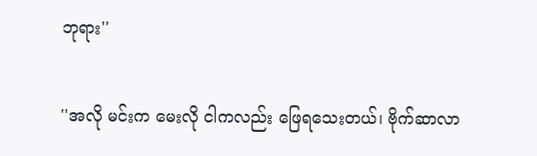ဘုရား''

''အလို မင်းက မေးလို ငါကလည်း ဖြေရသေးတယ်၊ ဗိုက်ဆာလာ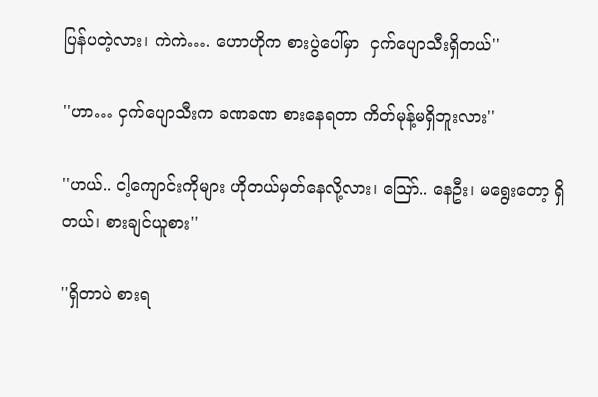ပြန်ပတဲ့လား၊ ကဲကဲ…. ဟောဟိုက စားပွဲပေါ်မှာ  ငှက်ပျောသီးရှိတယ်''

''ဟာ… ငှက်ပျောသီးက ခဏခဏ စားနေရတာ ကိတ်မုန့်မရှိဘူးလား''

''ဟယ်.. ငါ့ကျောင်းကိုများ ဟိုတယ်မှတ်နေလို့လား၊ သြော်.. နေဦး၊ မရွေးတော့ ရှိတယ်၊ စားချင်ယူစား''

''ရှိတာပဲ စားရ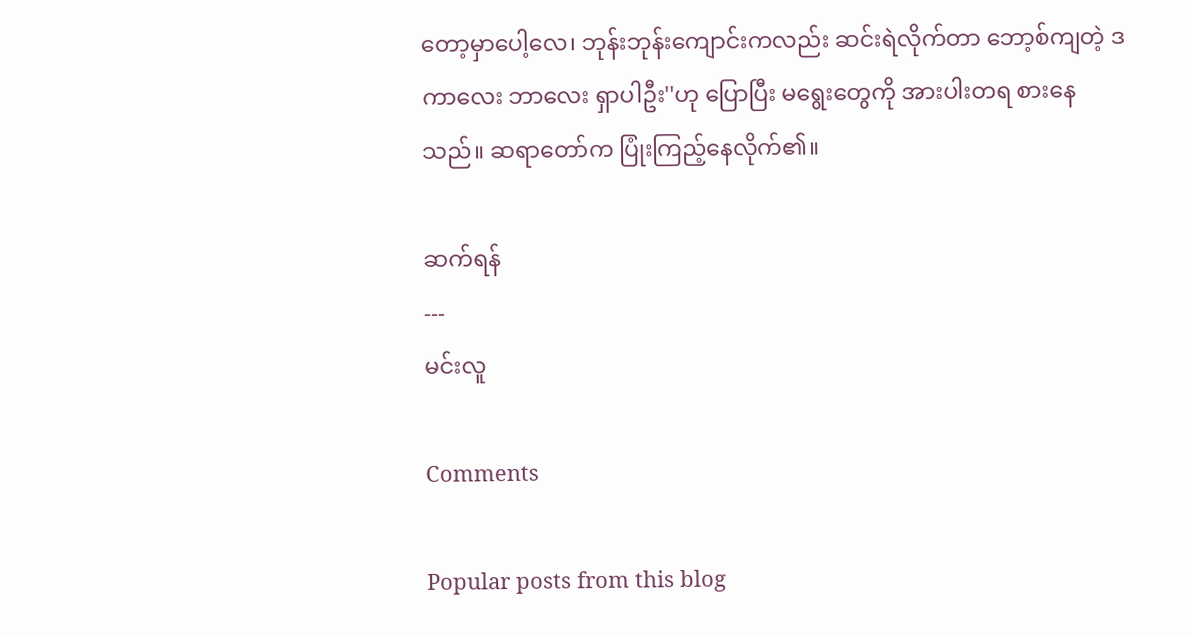တော့မှာပေါ့လေ၊ ဘုန်းဘုန်းကျောင်းကလည်း ဆင်းရဲလိုက်တာ ဘော့စ်ကျတဲ့ ဒကာလေး ဘာလေး ရှာပါဦး''ဟု ပြောပြီး မရွေးတွေကို အားပါးတရ စားနေသည်။ ဆရာတော်က ပြုံးကြည့်နေလိုက်၏။

ဆက်ရန်
---
မင်းလူ

Comments

Popular posts from this blog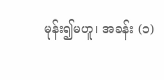မုန်း၍မဟူ၊ အခန်း (၁)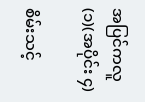အပြင်ကလူ (၁)(အပိုင်း ၄)

စိမ်းသင့်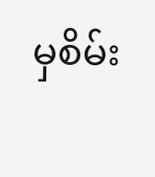မှစိမ်း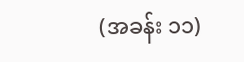(အခန်း ၁၁)